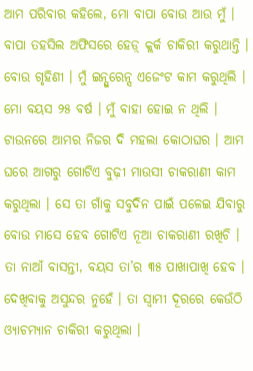ଆମ ପରିବାର କହିଲେ, ମୋ ବାପା ବୋଉ ଆଉ ମୁଁ । ବାପା ତହସିଲ ଅଫିସରେ ହେଡ଼୍ କ୍ଲର୍କ ଚାକିରୀ କରୁଥାନ୍ତି । ବୋଉ ଗୃହିଣୀ । ମୁଁ ଇନ୍ସୁରେନ୍ସ ଏଜେଂଟ କାମ କରୁଥିଲି । ମୋ ବୟସ ୨୫ ବର୍ଷ । ମୁଁ ବାହା ହୋଇ ନ ଥିଲି । ଟାଉନରେ ଆମର ନିଜର ଦି ମହଲା କୋଠାଘର । ଆମ ଘରେ ଆଗରୁ ଗୋଟିଏ ବୁଢ଼ୀ ମାଉସୀ ଚାକରାଣୀ କାମ କରୁଥିଲା । ସେ ତା ଗାଁକୁ ସବୁଦିନ ପାଇଁ ପଳେଇ ଯିବାରୁ ବୋଉ ମାସେ ହେବ ଗୋଟିଏ ନୂଆ ଚାକରାଣୀ ରଖିଚି । ତା ନାଆଁ ବାସନ୍ତୀ, ବୟସ ତା’ର ୩୫ ପାଖାପାଖି ହେବ । ଦେଖିବାକୁ ଅସୁନ୍ଦର ନୁହେଁ । ତା ସ୍ୱାମୀ ଦୂରରେ କେଉଁଠି ଓ୍ୟାଚମ୍ୟାନ ଚାକିରୀ କରୁଥିଲା ।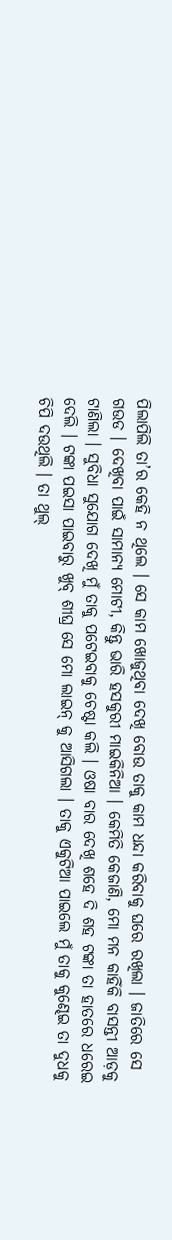ପିଲାପିଲି ତା’ର କେହି ନ ଥିଲେ । ସେ କାମ ଖୋଜୁଥିବା ଦେଖି ବୋଉ ତାକୁ କାମ ଧନ୍ଦା କରିବାକୁ ଘରେ ରଖିଲା । ଜାତିରେ ସେ ଗଉଡ । ଦେଖିବା ପାଇଁ ସାମାନ୍ୟ ମୋଟୀ, କିନ୍ତୁ ଭାରି ହସକୁରୀ ମାଇକିନିଆ । କେମିତି କେଜାଣି, ମୋ ମନ କାହିଁକି ବାସନ୍ତୀ ଆଡ଼କୁ ଟାଣିଲା । ସୁବିଧା ସୁଯୋଗ ଦେଖି ମୁଁ ତାକୁ ପଟେଇବାକୁ ଚେଷ୍ଟା କଲି । ଓଷା ବାର ଦେଖି ଶହେ ଦି ଶହ ଟଙ୍କା ତା ହାତରେ ଧରେଇ ଦେଲି । ଟଙ୍କା ପଇସା ପାଇବାରୁ ଖୁବ୍ ଶୀଘ୍ର ସେ ମୋ ଲାଇନ୍ କୁ ଆସିଗଲା । ତାକୁ ଏକୁଟିଆ ପାଇଲେ ମୁଁ ତାକୁ କୁଣ୍ଢେଇ ତା ଦୁଧକୁ ଚିପି ଦଉଥିଲି । ତା ଥୁଲ୍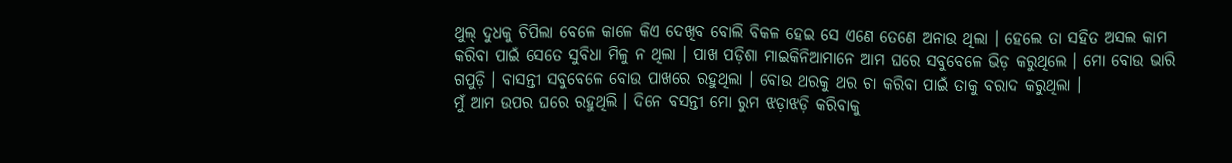ଥୁଲ୍ ଦୁଧକୁ ଚିପିଲା ବେଳେ କାଳେ କିଏ ଦେଖିବ ବୋଲି ବିକଳ ହେଇ ସେ ଏଣେ ତେଣେ ଅନାଉ ଥିଲା । ହେଲେ ତା ସହିତ ଅସଲ କାମ କରିବା ପାଇଁ ସେତେ ସୁବିଧା ମିଳୁ ନ ଥିଲା । ପାଖ ପଡ଼ିଶା ମାଇକିନିଆମାନେ ଆମ ଘରେ ସବୁବେଳେ ଭିଡ଼ କରୁଥିଲେ । ମୋ ବୋଉ ଭାରି ଗପୁଡ଼ି । ବାସନ୍ତୀ ସବୁବେଳେ ବୋଉ ପାଖରେ ରହୁଥିଲା । ବୋଉ ଥରକୁ ଥର ଚା କରିବା ପାଇଁ ତାକୁ ବରାଦ କରୁଥିଲା ।
ମୁଁ ଆମ ଉପର ଘରେ ରହୁଥିଲି । ଦିନେ ବସନ୍ତୀ ମୋ ରୁମ ଝଡ଼ାଝଡ଼ି କରିବାକୁ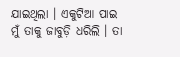ଯାଇଥିଲା । ଏକୁଟିଆ ପାଇ ମୁଁ ତାକୁ ଜାବୁଡ଼ି ଧରିଲି । ତା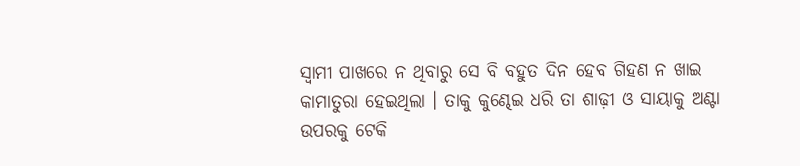ସ୍ୱାମୀ ପାଖରେ ନ ଥିବାରୁ ସେ ବି ବହୁତ ଦିନ ହେବ ଗିହଣ ନ ଖାଇ କାମାତୁରା ହେଇଥିଲା । ତାକୁ କୁଣ୍ଢେଇ ଧରି ତା ଶାଢ଼ୀ ଓ ସାୟାକୁ ଅଣ୍ଟା ଉପରକୁ ଟେକି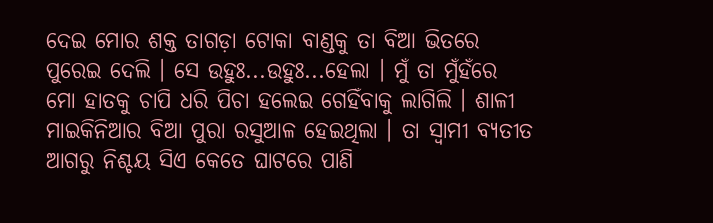ଦେଇ ମୋର ଶକ୍ତ ତାଗଡ଼ା ଟୋକା ବାଣ୍ଡକୁ ତା ବିଆ ଭିତରେ ପୁରେଇ ଦେଲି । ସେ ଉହୁଃ...ଉହୁଃ...ହେଲା । ମୁଁ ତା ମୁଁହଁରେ ମୋ ହାତକୁ ଚାପି ଧରି ପିଚା ହଲେଇ ଗେହିଁବାକୁ ଲାଗିଲି । ଶାଳୀ ମାଇକିନିଆର ବିଆ ପୁରା ରସୁଆଳ ହେଇଥିଲା । ତା ସ୍ୱାମୀ ବ୍ୟତୀତ ଆଗରୁ ନିଶ୍ଚୟ ସିଏ କେତେ ଘାଟରେ ପାଣି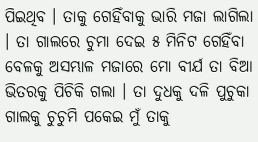ପିଇଥିବ । ତାକୁ ଗେହିଁବାକୁ ଭାରି ମଜା ଲାଗିଲା । ତା ଗାଲରେ ଚୁମା ଦେଇ ୫ ମିନିଟ ଗେହିଁବା ବେଳକୁ ଅସମ୍ଭାଳ ମଜାରେ ମୋ ବୀର୍ଯ ତା ବିଆ ଭିତରକୁ ପିଚିକି ଗଲା । ତା ଦୁଧକୁ ଦଳି ପୁଚୁକା ଗାଲକୁ ଚୁଚୁମି ପକେଇ ମୁଁ ତାକୁ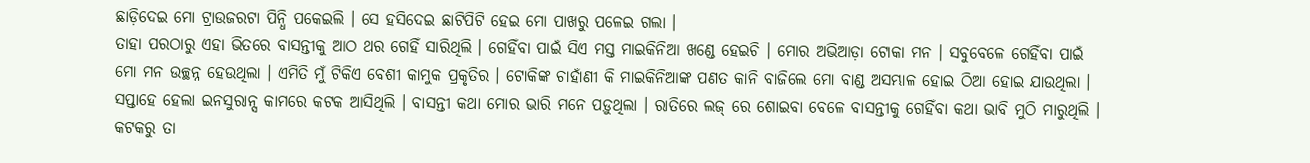ଛାଡ଼ିଦେଇ ମୋ ଟ୍ରାଉଜରଟା ପିନ୍ଧି ପକେଇଲି । ସେ ହସିଦେଇ ଛାଟିପିଟି ହେଇ ମୋ ପାଖରୁ ପଳେଇ ଗଲା ।
ତାହା ପରଠାରୁ ଏହା ଭିତରେ ବାସନ୍ତୀକୁ ଆଠ ଥର ଗେହିଁ ସାରିଥିଲି । ଗେହିଁବା ପାଇଁ ସିଏ ମସ୍ତ ମାଇକିନିଆ ଖଣ୍ଡେ ହେଇଚି । ମୋର ଅଭିଆଡ଼ା ଟୋକା ମନ । ସବୁବେଳେ ଗେହିଁବା ପାଇଁ ମୋ ମନ ଉଚ୍ଛନ୍ନ ହେଉଥିଲା । ଏମିତି ମୁଁ ଟିକିଏ ବେଶୀ କାମୁକ ପ୍ରକୃତିର । ଟୋକିଙ୍କ ଚାହାଁଣୀ କି ମାଇକିନିଆଙ୍କ ପଣତ କାନି ବାଜିଲେ ମୋ ବାଣ୍ଡ ଅସମ୍ଭାଳ ହୋଇ ଠିଆ ହୋଇ ଯାଉଥିଲା ।
ସପ୍ତାହେ ହେଲା ଇନସୁରାନ୍ସ କାମରେ କଟକ ଆସିଥିଲି । ବାସନ୍ତୀ କଥା ମୋର ଭାରି ମନେ ପଡ଼ୁଥିଲା । ରାତିରେ ଲଜ୍ ରେ ଶୋଇବା ବେଳେ ବାସନ୍ତୀକୁ ଗେହିଁବା କଥା ଭାବି ମୁଠି ମାରୁଥିଲି । କଟକରୁ ତା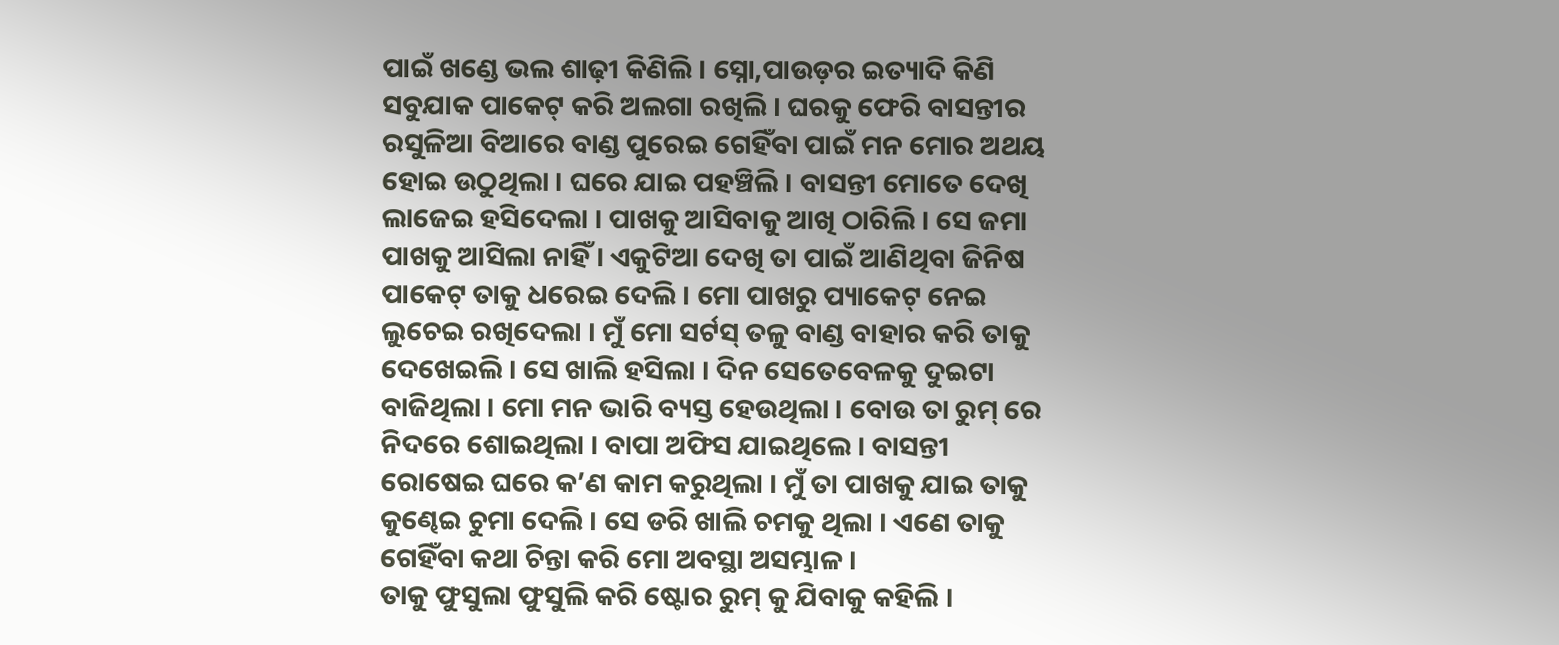ପାଇଁ ଖଣ୍ଡେ ଭଲ ଶାଢ଼ୀ କିଣିଲି । ସ୍ନୋ,ପାଉଡ଼ର ଇତ୍ୟାଦି କିଣି ସବୁଯାକ ପାକେଟ୍ କରି ଅଲଗା ରଖିଲି । ଘରକୁ ଫେରି ବାସନ୍ତୀର ରସୁଳିଆ ବିଆରେ ବାଣ୍ଡ ପୁରେଇ ଗେହିଁବା ପାଇଁ ମନ ମୋର ଅଥୟ ହୋଇ ଉଠୁଥିଲା । ଘରେ ଯାଇ ପହଞ୍ଚିଲି । ବାସନ୍ତୀ ମୋତେ ଦେଖି ଲାଜେଇ ହସିଦେଲା । ପାଖକୁ ଆସିବାକୁ ଆଖି ଠାରିଲି । ସେ ଜମା ପାଖକୁ ଆସିଲା ନାହିଁ । ଏକୁଟିଆ ଦେଖି ତା ପାଇଁ ଆଣିଥିବା ଜିନିଷ ପାକେଟ୍ ତାକୁ ଧରେଇ ଦେଲି । ମୋ ପାଖରୁ ପ୍ୟାକେଟ୍ ନେଇ ଲୁଚେଇ ରଖିଦେଲା । ମୁଁ ମୋ ସର୍ଟସ୍ ତଳୁ ବାଣ୍ଡ ବାହାର କରି ତାକୁ ଦେଖେଇଲି । ସେ ଖାଲି ହସିଲା । ଦିନ ସେତେବେଳକୁ ଦୁଇଟା ବାଜିଥିଲା । ମୋ ମନ ଭାରି ବ୍ୟସ୍ତ ହେଉଥିଲା । ବୋଉ ତା ରୁମ୍ ରେ ନିଦରେ ଶୋଇଥିଲା । ବାପା ଅଫିସ ଯାଇଥିଲେ । ବାସନ୍ତୀ ରୋଷେଇ ଘରେ କ’ଣ କାମ କରୁଥିଲା । ମୁଁ ତା ପାଖକୁ ଯାଇ ତାକୁ କୁଣ୍ଢେଇ ଚୁମା ଦେଲି । ସେ ଡରି ଖାଲି ଚମକୁ ଥିଲା । ଏଣେ ତାକୁ ଗେହିଁବା କଥା ଚିନ୍ତା କରି ମୋ ଅବସ୍ଥା ଅସମ୍ଭାଳ ।
ତାକୁ ଫୁସୁଲା ଫୁସୁଲି କରି ଷ୍ଟୋର ରୁମ୍ କୁ ଯିବାକୁ କହିଲି ।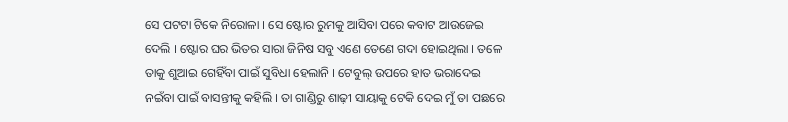ସେ ପଟଟା ଟିକେ ନିରୋଳା । ସେ ଷ୍ଟୋର ରୁମକୁ ଆସିବା ପରେ କବାଟ ଆଉଜେଇ ଦେଲି । ଷ୍ଟୋର ଘର ଭିତର ସାରା ଜିନିଷ ସବୁ ଏଣେ ତେଣେ ଗଦା ହୋଇଥିଲା । ତଳେ ତାକୁ ଶୁଆଇ ଗେହିଁବା ପାଇଁ ସୁବିଧା ହେଲାନି । ଟେବୁଲ୍ ଉପରେ ହାତ ଭରାଦେଇ ନଇଁବା ପାଇଁ ବାସନ୍ତୀକୁ କହିଲି । ତା ଗାଣ୍ଡିରୁ ଶାଢ଼ୀ ସାୟାକୁ ଟେକି ଦେଇ ମୁଁ ତା ପଛରେ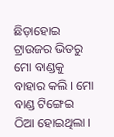ଛିଡ଼ାହୋଇ ଟ୍ରାଉଜର ଭିତରୁ ମୋ ବାଣ୍ଡକୁ ବାହାର କଲି । ମୋ ବାଣ୍ଡ ଟିଙ୍ଗେଇ ଠିଆ ହୋଇଥିଲା ।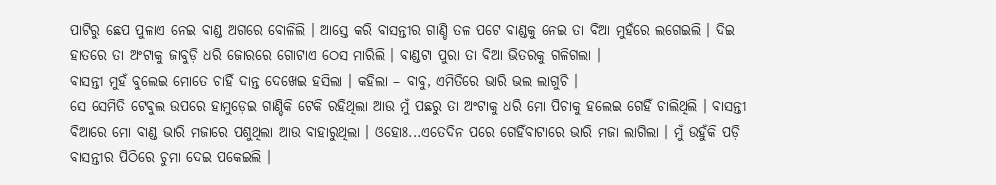ପାଟିରୁ ଛେପ ପୁଳାଏ ନେଇ ବାଣ୍ଡ ଅଗରେ ବୋଳିଲି । ଆସ୍ତେ କରି ବାସନ୍ତୀର ଗାଣ୍ଡି ତଳ ପଟେ ବାଣ୍ଡକୁ ନେଇ ତା ବିଆ ମୁହଁରେ ଲଗେଇଲି । ଦିଇ ହାତରେ ତା ଅଂଟାକୁ ଜାବୁଡ଼ି ଧରି ଜୋରରେ ଗୋଟାଏ ଠେସ ମାରିଲି । ବାଣ୍ଡଟା ପୁରା ତା ବିଆ ଭିତରକୁ ଗଳିଗଲା ।
ବାସନ୍ତୀ ମୁହଁ ବୁଲେଇ ମୋତେ ଚାହିଁ ଦାନ୍ତ ଦେଖେଇ ହସିଲା । କହିଲା – ବାବୁ, ଏମିତିରେ ଭାରି ଭଲ ଲାଗୁଚି ।
ସେ ସେମିତି ଟେବୁଲ ଉପରେ ହାମୁଡ଼େଇ ଗାଣ୍ଡିକି ଟେକି ରହିଥିଲା ଆଉ ମୁଁ ପଛରୁ ତା ଅଂଟାକୁ ଧରି ମୋ ପିଚାକୁ ହଲେଇ ଗେହିଁ ଚାଲିଥିଲି । ବାସନ୍ତୀ ବିଆରେ ମୋ ବାଣ୍ଡ ଭାରି ମଜାରେ ପଶୁଥିଲା ଆଉ ବାହାରୁଥିଲା । ଓହୋଃ...ଏତେଦିନ ପରେ ଗେହିଁବାଟାରେ ଭାରି ମଜା ଲାଗିଲା । ମୁଁ ଉହୁଁକି ପଡ଼ି ବାସନ୍ତୀର ପିଠିରେ ଚୁମା ଦେଇ ପକେଇଲି ।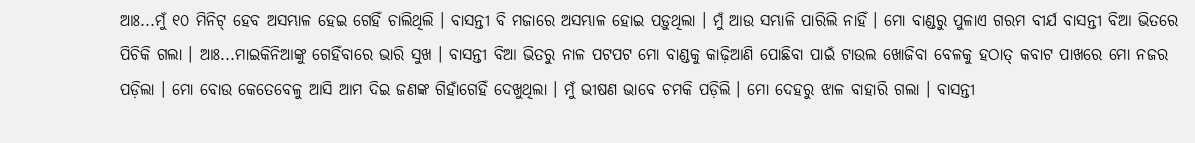ଆଃ...ମୁଁ ୧୦ ମିନିଟ୍ ହେବ ଅସମ୍ଭାଳ ହେଇ ଗେହିଁ ଚାଲିଥିଲି । ବାସନ୍ତୀ ବି ମଜାରେ ଅସମ୍ଭାଳ ହୋଇ ପଡ଼ୁଥିଲା । ମୁଁ ଆଉ ସମ୍ଭାଳି ପାରିଲି ନାହିଁ । ମୋ ବାଣ୍ଡରୁ ପୁଳାଏ ଗରମ ବୀର୍ଯ ବାସନ୍ତୀ ବିଆ ଭିତରେ ପିଚିକି ଗଲା । ଆଃ...ମାଇକିନିଆଙ୍କୁ ଗେହିଁବାରେ ଭାରି ସୁଖ । ବାସନ୍ତୀ ବିଆ ଭିତରୁ ନାଳ ପଟପଟ ମୋ ବାଣ୍ଡକୁ କାଢ଼ିଆଣି ପୋଛିବା ପାଇଁ ଟାଉଲ ଖୋଜିବା ବେଳକୁ ହଠାତ୍ କବାଟ ପାଖରେ ମୋ ନଜର ପଡ଼ିଲା । ମୋ ବୋଉ କେତେବେଳୁ ଆସି ଆମ ଦିଇ ଜଣଙ୍କ ଗିହାଁଗେହିଁ ଦେଖୁଥିଲା । ମୁଁ ଭୀଷଣ ଭାବେ ଚମକି ପଡ଼ିଲି । ମୋ ଦେହରୁ ଝାଳ ବାହାରି ଗଲା । ବାସନ୍ତୀ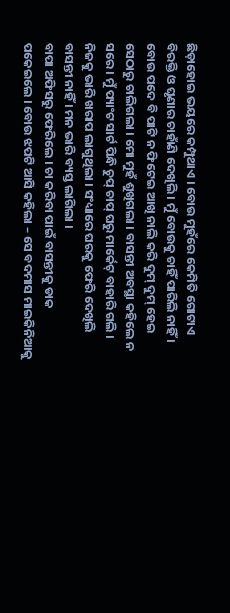ଛିଡ଼ାହୋଇ ଭୟରେ କମ୍ପୁଥାଏ । ବୋଉ ମୁହଁରେ କେମିତି ଗୋଟାଏ ବିରକ୍ତି ଓ ଘୃଣାର ଚାହାଁଣି ଦେଖିଲି । ମୁଁ ବୋଉକୁ ଚାହିଁ ପାରିଲି ନାହିଁ । ବୋଉ ପଦେ ବି ପାଟି ନ ଫିଟେଇ ଆଖି ନାଲି କରି ଦୁମ୍ ଦୁମ୍ ହେଇ ସେଠାରୁ ଚାଲିଗଲା । ମୋ ମୁହଁ ଶୁଖିଗଲା । ବାସନ୍ତୀ ଅବସ୍ଥା କହିଲେ ନ ସରେ । ମୁଁ ପ୍ୟାଂଟ ସାର୍ଟ ପିନ୍ଧି ଚୁପ୍ ଚାପ୍ ଘରୁ ମାର୍କେଟ୍ ବାହାରି ଗଲି । ନିଜକୁ ଭାରି ଖରାପ ଲାଗୁଥିଲା । ସଂଧ୍ୟାରେ ଘରକୁ ଫେରି ଦେଖିଲି ବାସନ୍ତୀ ନାହିଁ । ମନ ଭାରି ବ୍ୟସ୍ତ ଲାଗିଲା ।
ବାପା ଅଫିସରୁ ଫେରିଲେ । ଚା କରିବା ପାଇଁ ବାସନ୍ତୀକୁ ଡାକ ପକେଇଲେ । ବୋଉ ଝପଟି ଆସି କହିଲା – ସେ ବଦମାସ ମାଇକିନିଆକୁ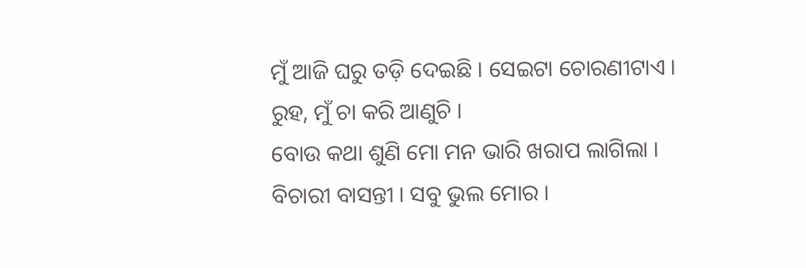ମୁଁ ଆଜି ଘରୁ ତଡ଼ି ଦେଇଛି । ସେଇଟା ଚୋରଣୀଟାଏ । ରୁହ, ମୁଁ ଚା କରି ଆଣୁଚି ।
ବୋଉ କଥା ଶୁଣି ମୋ ମନ ଭାରି ଖରାପ ଲାଗିଲା । ବିଚାରୀ ବାସନ୍ତୀ । ସବୁ ଭୁଲ ମୋର ।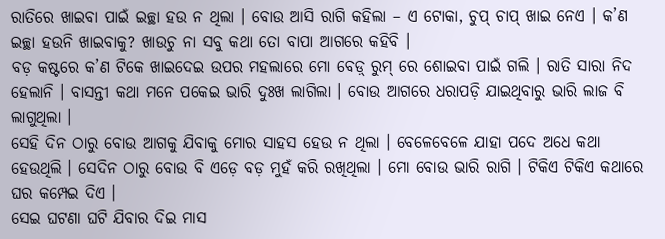ରାତିରେ ଖାଇବା ପାଇଁ ଇଚ୍ଛା ହଉ ନ ଥିଲା । ବୋଉ ଆସି ରାଗି କହିଲା – ଏ ଟୋକା, ଚୁପ୍ ଚାପ୍ ଖାଇ ନେଏ । କ’ଣ ଇଚ୍ଛା ହଉନି ଖାଇବାକୁ? ଖାଉଚୁ ନା ସବୁ କଥା ତୋ ବାପା ଆଗରେ କହିବି ।
ବଡ଼ କଷ୍ଟରେ କ’ଣ ଟିକେ ଖାଇଦେଇ ଉପର ମହଲାରେ ମୋ ବେଡ଼୍ ରୁମ୍ ରେ ଶୋଇବା ପାଇଁ ଗଲି । ରାତି ସାରା ନିଦ ହେଲାନି । ବାସନ୍ତୀ କଥା ମନେ ପକେଇ ଭାରି ଦୁଃଖ ଲାଗିଲା । ବୋଉ ଆଗରେ ଧରାପଡ଼ି ଯାଇଥିବାରୁ ଭାରି ଲାଜ ବି ଲାଗୁଥିଲା ।
ସେହି ଦିନ ଠାରୁ ବୋଉ ଆଗକୁ ଯିବାକୁ ମୋର ସାହସ ହେଉ ନ ଥିଲା । ବେଳେବେଳେ ଯାହା ପଦେ ଅଧେ କଥା ହେଉଥିଲି । ସେଦିନ ଠାରୁ ବୋଉ ବି ଏଡ଼େ ବଡ଼ ମୁହଁ କରି ରଖିଥିଲା । ମୋ ବୋଉ ଭାରି ରାଗି । ଟିକିଏ ଟିକିଏ କଥାରେ ଘର କମ୍ପେଇ ଦିଏ ।
ସେଇ ଘଟଣା ଘଟି ଯିବାର ଦିଇ ମାସ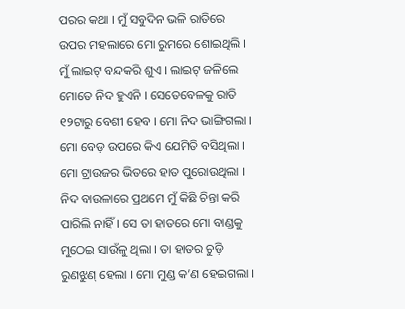ପରର କଥା । ମୁଁ ସବୁଦିନ ଭଳି ରାତିରେ ଉପର ମହଲାରେ ମୋ ରୁମରେ ଶୋଇଥିଲି । ମୁଁ ଲାଇଟ୍ ବନ୍ଦକରି ଶୁଏ । ଲାଇଟ୍ ଜଳିଲେ ମୋତେ ନିଦ ହୁଏନି । ସେତେବେଳକୁ ରାତି ୧୨ଟାରୁ ବେଶୀ ହେବ । ମୋ ନିଦ ଭାଙ୍ଗିଗଲା । ମୋ ବେଡ଼ ଉପରେ କିଏ ଯେମିତି ବସିଥିଲା । ମୋ ଟ୍ରାଉଜର ଭିତରେ ହାତ ପୁରୋଉଥିଲା । ନିଦ ବାଉଳାରେ ପ୍ରଥମେ ମୁଁ କିଛି ଚିନ୍ତା କରି ପାରିଲି ନାହିଁ । ସେ ତା ହାତରେ ମୋ ବାଣ୍ଡକୁ ମୁଠେଇ ସାଉଁଳୁ ଥିଲା । ତା ହାତର ଚୁଡ଼ି ରୁଣଝୁଣ୍ ହେଲା । ମୋ ମୁଣ୍ଡ କ’ଣ ହେଇଗଲା ।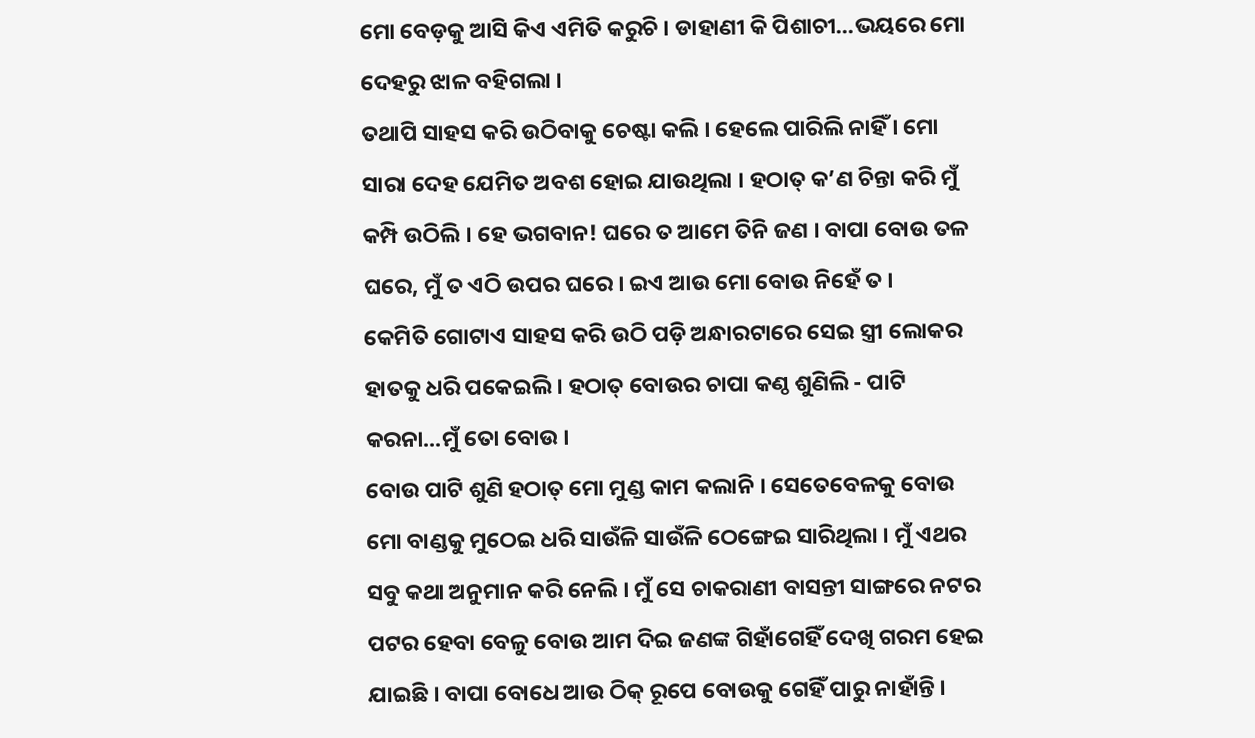ମୋ ବେଡ଼କୁ ଆସି କିଏ ଏମିତି କରୁଚି । ଡାହାଣୀ କି ପିଶାଚୀ...ଭୟରେ ମୋ ଦେହରୁ ଝାଳ ବହିଗଲା ।
ତଥାପି ସାହସ କରି ଉଠିବାକୁ ଚେଷ୍ଟା କଲି । ହେଲେ ପାରିଲି ନାହିଁ । ମୋ ସାରା ଦେହ ଯେମିତ ଅବଶ ହୋଇ ଯାଉଥିଲା । ହଠାତ୍ କ’ଣ ଚିନ୍ତା କରି ମୁଁ କମ୍ପି ଉଠିଲି । ହେ ଭଗବାନ! ଘରେ ତ ଆମେ ତିନି ଜଣ । ବାପା ବୋଉ ତଳ ଘରେ, ମୁଁ ତ ଏଠି ଉପର ଘରେ । ଇଏ ଆଉ ମୋ ବୋଉ ନିହେଁ ତ ।
କେମିତି ଗୋଟାଏ ସାହସ କରି ଉଠି ପଡ଼ି ଅନ୍ଧାରଟାରେ ସେଇ ସ୍ତ୍ରୀ ଲୋକର ହାତକୁ ଧରି ପକେଇଲି । ହଠାତ୍ ବୋଉର ଚାପା କଣ୍ଠ ଶୁଣିଲି - ପାଟି କରନା...ମୁଁ ତୋ ବୋଉ ।
ବୋଉ ପାଟି ଶୁଣି ହଠାତ୍ ମୋ ମୁଣ୍ଡ କାମ କଲାନି । ସେତେବେଳକୁ ବୋଉ ମୋ ବାଣ୍ଡକୁ ମୁଠେଇ ଧରି ସାଉଁଳି ସାଉଁଳି ଠେଙ୍ଗେଇ ସାରିଥିଲା । ମୁଁ ଏଥର ସବୁ କଥା ଅନୁମାନ କରି ନେଲି । ମୁଁ ସେ ଚାକରାଣୀ ବାସନ୍ତୀ ସାଙ୍ଗରେ ନଟର ପଟର ହେବା ବେଳୁ ବୋଉ ଆମ ଦିଇ ଜଣଙ୍କ ଗିହାଁଗେହିଁ ଦେଖି ଗରମ ହେଇ ଯାଇଛି । ବାପା ବୋଧେ ଆଉ ଠିକ୍ ରୂପେ ବୋଉକୁ ଗେହିଁ ପାରୁ ନାହାଁନ୍ତି ।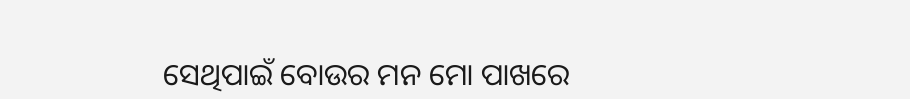ସେଥିପାଇଁ ବୋଉର ମନ ମୋ ପାଖରେ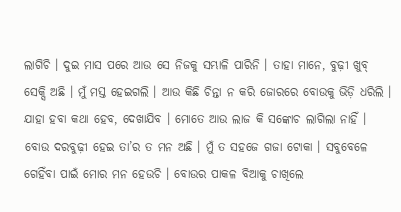ଲାଗିଚି । ଦୁଇ ମାସ ପରେ ଆଉ ସେ ନିଜକୁ ସମ୍ଭାଳି ପାରିନି । ତାହା ମାନେ, ବୁଢ଼ୀ ଖୁବ୍ ସେକ୍ସି ଅଛି । ମୁଁ ମସ୍ତ ହେଇଗଲି । ଆଉ କିଛି ଚିନ୍ତା ନ କରି ଜୋରରେ ବୋଉକୁ ଭିଡ଼ି ଧରିଲି । ଯାହା ହବା କଥା ହେବ, ଦେଖାଯିବ । ମୋତେ ଆଉ ଲାଜ କି ସଙ୍କୋଚ ଲାଗିଲା ନାହିଁ । ବୋଉ ଦରବୁଢ଼ୀ ହେଇ ତା’ର ତ ମନ ଅଛି । ମୁଁ ତ ସହଜେ ଗଜା ଟୋକା । ସବୁବେଳେ ଗେହିଁବା ପାଇଁ ମୋର ମନ ହେଉଚି । ବୋଉର ପାକଳ ବିଆକୁ ଚାଖିଲେ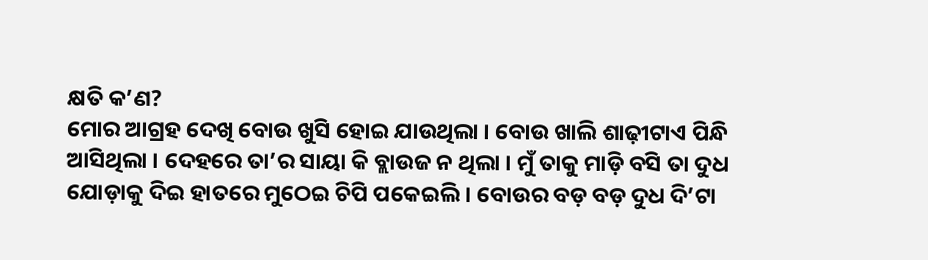କ୍ଷତି କ’ଣ?
ମୋର ଆଗ୍ରହ ଦେଖି ବୋଉ ଖୁସି ହୋଇ ଯାଉଥିଲା । ବୋଉ ଖାଲି ଶାଢ଼ୀଟାଏ ପିନ୍ଧି ଆସିଥିଲା । ଦେହରେ ତା’ର ସାୟା କି ବ୍ଲାଉଜ ନ ଥିଲା । ମୁଁ ତାକୁ ମାଡ଼ି ବସି ତା ଦୁଧ ଯୋଡ଼ାକୁ ଦିଇ ହାତରେ ମୁଠେଇ ଚିପି ପକେଇଲି । ବୋଉର ବଡ଼ ବଡ଼ ଦୁଧ ଦି’ଟା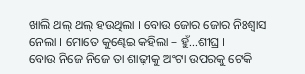ଖାଲି ଥଲ୍ ଥଲ୍ ହଉଥିଲା । ବୋଉ ଜୋର ଜୋର ନିଃଶ୍ୱାସ ନେଲା । ମୋତେ କୁଣ୍ଢେଇ କହିଲା – ହୁଁ...ଶୀଘ୍ର ।
ବୋଉ ନିଜେ ନିଜେ ତା ଶାଢ଼ୀକୁ ଅଂଟା ଉପରକୁ ଟେକି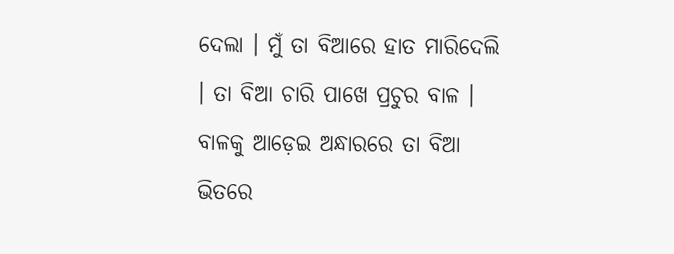ଦେଲା । ମୁଁ ତା ବିଆରେ ହାତ ମାରିଦେଲି । ତା ବିଆ ଚାରି ପାଖେ ପ୍ରଚୁର ବାଳ । ବାଳକୁ ଆଡ଼େଇ ଅନ୍ଧାରରେ ତା ବିଆ ଭିତରେ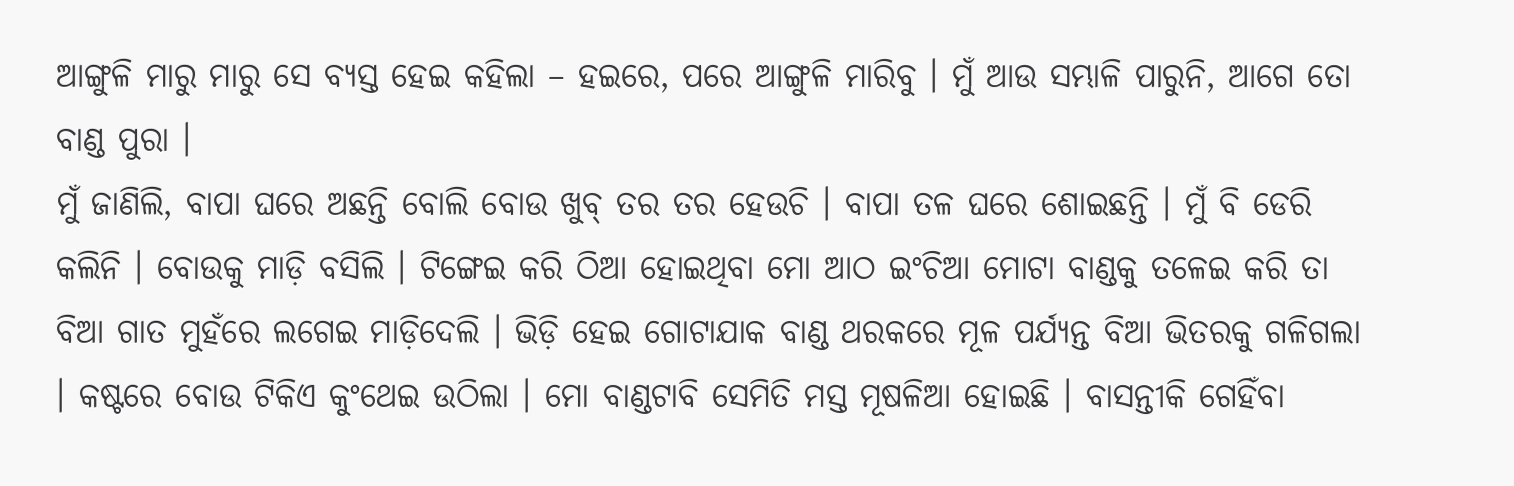ଆଙ୍ଗୁଳି ମାରୁ ମାରୁ ସେ ବ୍ୟସ୍ତ ହେଇ କହିଲା – ହଇରେ, ପରେ ଆଙ୍ଗୁଳି ମାରିବୁ । ମୁଁ ଆଉ ସମ୍ଭାଳି ପାରୁନି, ଆଗେ ତୋ ବାଣ୍ଡ ପୁରା ।
ମୁଁ ଜାଣିଲି, ବାପା ଘରେ ଅଛନ୍ତି ବୋଲି ବୋଉ ଖୁବ୍ ତର ତର ହେଉଚି । ବାପା ତଳ ଘରେ ଶୋଇଛନ୍ତି । ମୁଁ ବି ଡେରି କଲିନି । ବୋଉକୁ ମାଡ଼ି ବସିଲି । ଟିଙ୍ଗେଇ କରି ଠିଆ ହୋଇଥିବା ମୋ ଆଠ ଇଂଚିଆ ମୋଟା ବାଣ୍ଡକୁ ତଳେଇ କରି ତା ବିଆ ଗାତ ମୁହଁରେ ଲଗେଇ ମାଡ଼ିଦେଲି । ଭିଡ଼ି ହେଇ ଗୋଟାଯାକ ବାଣ୍ଡ ଥରକରେ ମୂଳ ପର୍ଯ୍ୟନ୍ତ ବିଆ ଭିତରକୁ ଗଳିଗଲା । କଷ୍ଟରେ ବୋଉ ଟିକିଏ କୁଂଥେଇ ଉଠିଲା । ମୋ ବାଣ୍ଡଟାବି ସେମିତି ମସ୍ତ ମୂଷଳିଆ ହୋଇଛି । ବାସନ୍ତୀକି ଗେହିଁବା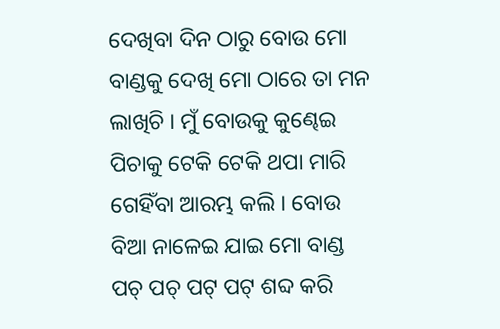ଦେଖିବା ଦିନ ଠାରୁ ବୋଉ ମୋ ବାଣ୍ଡକୁ ଦେଖି ମୋ ଠାରେ ତା ମନ ଲାଖିଚି । ମୁଁ ବୋଉକୁ କୁଣ୍ଢେଇ ପିଚାକୁ ଟେକି ଟେକି ଥପା ମାରି ଗେହିଁବା ଆରମ୍ଭ କଲି । ବୋଉ ବିଆ ନାଳେଇ ଯାଇ ମୋ ବାଣ୍ଡ ପଚ୍ ପଚ୍ ପଟ୍ ପଟ୍ ଶବ୍ଦ କରି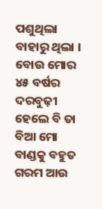ପଶୁଥିଲା ବାହାରୁ ଥିଲା । ବୋଉ ମୋର ୪୫ ବର୍ଷର ଦରବୁଢ଼ୀ ହେଲେ ବି ତା ବିଆ ମୋ ବାଣ୍ଡକୁ ବହୁତ ଗରମ ଆଉ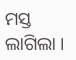ମସ୍ତ ଲାଗିଲା ।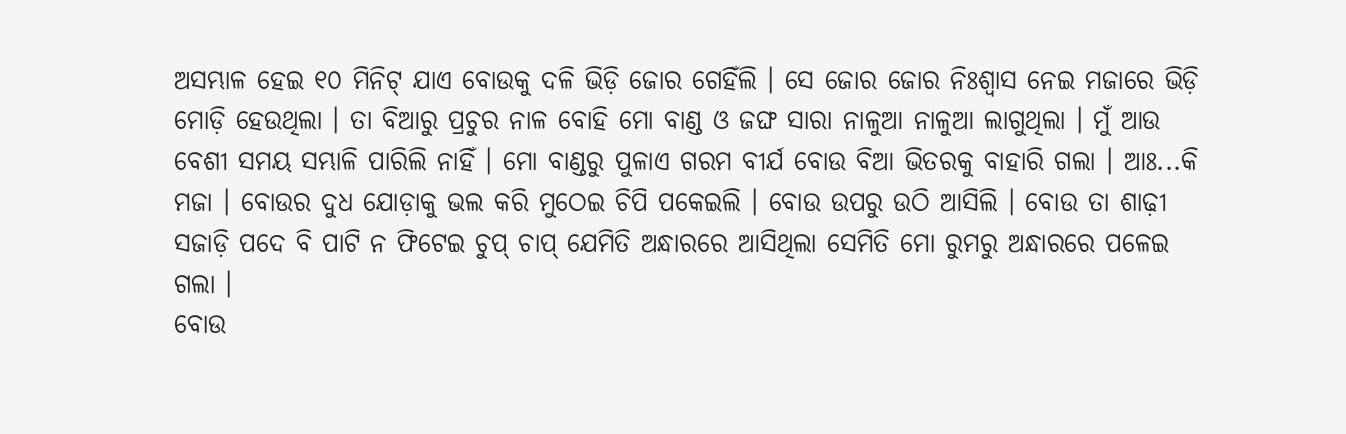ଅସମ୍ଭାଳ ହେଇ ୧୦ ମିନିଟ୍ ଯାଏ ବୋଉକୁ ଦଳି ଭିଡ଼ି ଜୋର ଗେହିଁଲି । ସେ ଜୋର ଜୋର ନିଃଶ୍ୱାସ ନେଇ ମଜାରେ ଭିଡ଼ି ମୋଡ଼ି ହେଉଥିଲା । ତା ବିଆରୁ ପ୍ରଚୁର ନାଳ ବୋହି ମୋ ବାଣ୍ଡ ଓ ଜଙ୍ଘ ସାରା ନାଳୁଆ ନାଳୁଆ ଲାଗୁଥିଲା । ମୁଁ ଆଉ ବେଶୀ ସମୟ ସମ୍ଭାଳି ପାରିଲି ନାହିଁ । ମୋ ବାଣ୍ଡରୁ ପୁଳାଏ ଗରମ ବୀର୍ଯ ବୋଉ ବିଆ ଭିତରକୁ ବାହାରି ଗଲା । ଆଃ...କି ମଜା । ବୋଉର ଦୁଧ ଯୋଡ଼ାକୁ ଭଲ କରି ମୁଠେଇ ଚିପି ପକେଇଲି । ବୋଉ ଉପରୁ ଉଠି ଆସିଲି । ବୋଉ ତା ଶାଢ଼ୀ ସଜାଡ଼ି ପଦେ ବି ପାଟି ନ ଫିଟେଇ ଚୁପ୍ ଚାପ୍ ଯେମିତି ଅନ୍ଧାରରେ ଆସିଥିଲା ସେମିତି ମୋ ରୁମରୁ ଅନ୍ଧାରରେ ପଳେଇ ଗଲା ।
ବୋଉ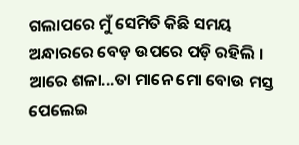ଗଲାପରେ ମୁଁ ସେମିତି କିଛି ସମୟ ଅନ୍ଧାରରେ ବେଡ଼ ଉପରେ ପଡ଼ି ରହିଲି । ଆରେ ଶଳା...ତା ମାନେ ମୋ ବୋଉ ମସ୍ତ ପେଲେଇ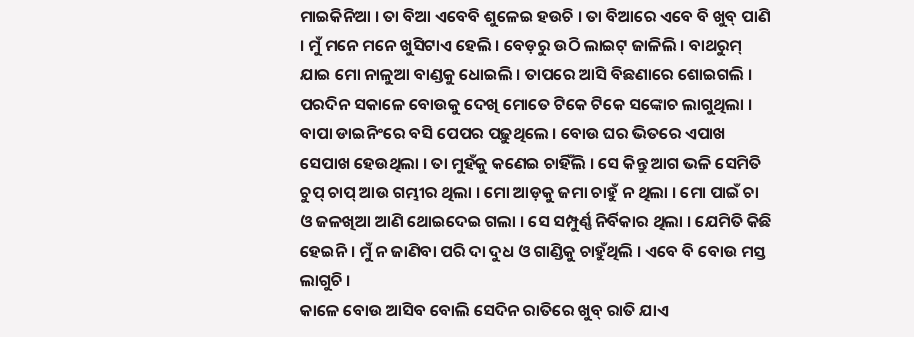ମାଇକିନିଆ । ତା ବିଆ ଏବେବି ଶୁଳେଇ ହଉଚି । ତା ବିଆରେ ଏବେ ବି ଖୁବ୍ ପାଣି । ମୁଁ ମନେ ମନେ ଖୁସିଟାଏ ହେଲି । ବେଡ଼ରୁ ଉଠି ଲାଇଟ୍ ଜାଳିଲି । ବାଥରୁମ୍ ଯାଇ ମୋ ନାଳୁଆ ବାଣ୍ଡକୁ ଧୋଇଲି । ତାପରେ ଆସି ବିଛଣାରେ ଶୋଇଗଲି ।
ପରଦିନ ସକାଳେ ବୋଉକୁ ଦେଖି ମୋତେ ଟିକେ ଟିକେ ସଙ୍କୋଚ ଲାଗୁଥିଲା । ବାପା ଡାଇନିଂରେ ବସି ପେପର ପଢ଼ୁଥିଲେ । ବୋଉ ଘର ଭିତରେ ଏପାଖ ସେପାଖ ହେଉଥିଲା । ତା ମୁହଁକୁ କଣେଇ ଚାହିଁଲି । ସେ କିନ୍ତୁ ଆଗ ଭଳି ସେମିତି ଚୁପ୍ ଚାପ୍ ଆଉ ଗମ୍ଭୀର ଥିଲା । ମୋ ଆଡ଼କୁ ଜମା ଚାହୁଁ ନ ଥିଲା । ମୋ ପାଇଁ ଚା ଓ ଜଳଖିଆ ଆଣି ଥୋଇଦେଇ ଗଲା । ସେ ସମ୍ପୁର୍ଣ୍ଣ ନିର୍ବିକାର ଥିଲା । ଯେମିତି କିଛି ହେଇନି । ମୁଁ ନ ଜାଣିବା ପରି ଦା ଦୁଧ ଓ ଗାଣ୍ଡିକୁ ଚାହୁଁଥିଲି । ଏବେ ବି ବୋଉ ମସ୍ତ ଲାଗୁଚି ।
କାଳେ ବୋଉ ଆସିବ ବୋଲି ସେଦିନ ରାତିରେ ଖୁବ୍ ରାତି ଯାଏ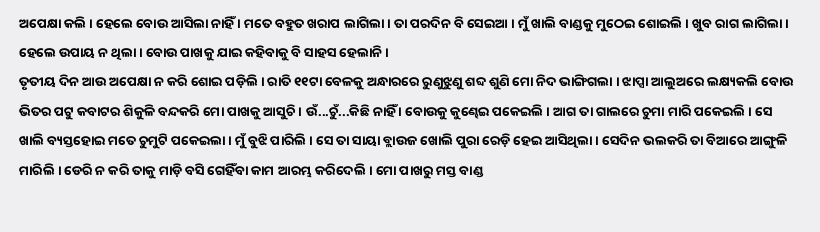ଅପେକ୍ଷା କଲି । ହେଲେ ବୋଉ ଆସିଲା ନାହିଁ । ମତେ ବହୁତ ଖରାପ ଲାଗିଲା । ତା ପରଦିନ ବି ସେଇଆ । ମୁଁ ଖାଲି ବାଣ୍ଡକୁ ମୁଠେଇ ଶୋଇଲି । ଖୁବ ରାଗ ଲାଗିଲା । ହେଲେ ଉପାୟ ନ ଥିଲା । ବୋଉ ପାଖକୁ ଯାଇ କହିବାକୁ ବି ସାହସ ହେଲାନି ।
ତୃତୀୟ ଦିନ ଆଉ ଅପେକ୍ଷା ନ କରି ଶୋଇ ପଡ଼ିଲି । ରାତି ୧୧ଟା ବେଳକୁ ଅନ୍ଧାରରେ ରୁଣୁଝୁଣୁ ଶବ୍ଦ ଶୁଣି ମୋ ନିଦ ଭାଙ୍ଗିଗଲା । ଝାପ୍ସା ଆଲୁଅରେ ଲକ୍ଷ୍ୟକଲି ବୋଉ ଭିତର ପଟୁ କବାଟର ଶିକୁଳି ବନ୍ଦକରି ମୋ ପାଖକୁ ଆସୁଚି । ଉଁ...ଚୁଁ...କିଛି ନାହିଁ । ବୋଉକୁ କୁଣ୍ଢେଇ ପକେଇଲି । ଆଗ ତା ଗାଲରେ ଚୁମା ମାରି ପକେଇଲି । ସେ ଖାଲି ବ୍ୟସ୍ତହୋଇ ମତେ ଚୁମୁଟି ପକେଇଲା । ମୁଁ ବୁଝି ପାରିଲି । ସେ ତା ସାୟା ବ୍ଲାଉଜ ଖୋଲି ପୁରା ରେଡ଼ି ହେଇ ଆସିଥିଲା । ସେଦିନ ଭଲକରି ତା ବିଆରେ ଆଙ୍ଗୁଳି ମାରିଲି । ଡେରି ନ କରି ତାକୁ ମାଡ଼ି ବସି ଗେହିଁବା କାମ ଆରମ୍ଭ କରିଦେଲି । ମୋ ପାଖରୁ ମସ୍ତ ବାଣ୍ଡ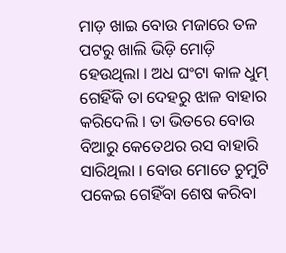ମାଡ଼ ଖାଇ ବୋଉ ମଜାରେ ତଳ ପଟରୁ ଖାଲି ଭିଡ଼ି ମୋଡ଼ି ହେଉଥିଲା । ଅଧ ଘଂଟା କାଳ ଧୁମ୍ ଗେହିଁକି ତା ଦେହରୁ ଝାଳ ବାହାର କରିଦେଲି । ତା ଭିତରେ ବୋଉ ବିଆରୁ କେତେଥର ରସ ବାହାରି ସାରିଥିଲା । ବୋଉ ମୋତେ ଚୁମୁଟି ପକେଇ ଗେହିଁବା ଶେଷ କରିବା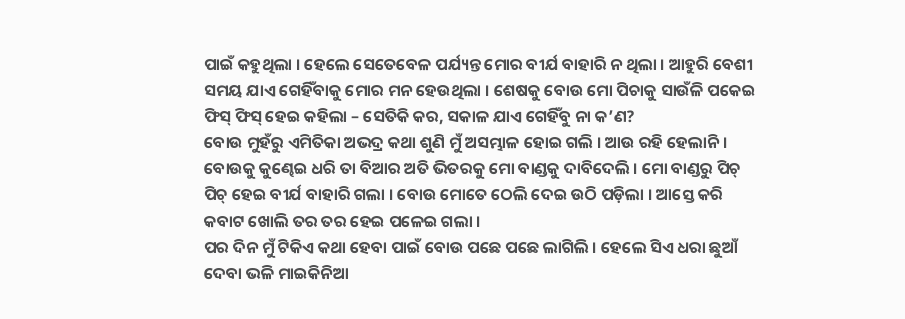ପାଇଁ କହୁଥିଲା । ହେଲେ ସେତେବେଳ ପର୍ଯ୍ୟନ୍ତ ମୋର ବୀର୍ଯ ବାହାରି ନ ଥିଲା । ଆହୁରି ବେଶୀ ସମୟ ଯାଏ ଗେହିଁବାକୁ ମୋର ମନ ହେଉଥିଲା । ଶେଷକୁ ବୋଉ ମୋ ପିଚାକୁ ସାଉଁଳି ପକେଇ ଫିସ୍ ଫିସ୍ ହେଇ କହିଲା – ସେତିକି କର, ସକାଳ ଯାଏ ଗେହିଁବୁ ନା କ’ଣ?
ବୋଉ ମୁହଁରୁ ଏମିତିକା ଅଭଦ୍ର କଥା ଶୁଣି ମୁଁ ଅସମ୍ଭାଳ ହୋଇ ଗଲି । ଆଉ ରହି ହେଲାନି । ବୋଉକୁ କୁଣ୍ଢେଇ ଧରି ତା ବିଆର ଅତି ଭିତରକୁ ମୋ ବାଣ୍ଡକୁ ଦାବିଦେଲି । ମୋ ବାଣ୍ଡରୁ ପିଚ୍ ପିଚ୍ ହେଇ ବୀର୍ଯ ବାହାରି ଗଲା । ବୋଉ ମୋତେ ଠେଲି ଦେଇ ଉଠି ପଡ଼ିଲା । ଆସ୍ତେ କରି କବାଟ ଖୋଲି ତର ତର ହେଇ ପଳେଇ ଗଲା ।
ପର ଦିନ ମୁଁ ଟିକିଏ କଥା ହେବା ପାଇଁ ବୋଉ ପଛେ ପଛେ ଲାଗିଲି । ହେଲେ ସିଏ ଧରା ଛୁଆଁ ଦେବା ଭଳି ମାଇକିନିଆ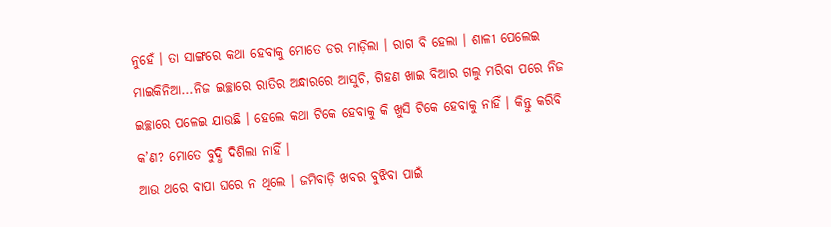ନୁହେଁ । ତା ସାଙ୍ଗରେ କଥା ହେବାକୁ ମୋତେ ଡର ମାଡ଼ିଲା । ରାଗ ବି ହେଲା । ଶାଳୀ ପେଲେଇ ମାଇକିନିଆ...ନିଜ ଇଚ୍ଛାରେ ରାତିର ଅନ୍ଧାରରେ ଆସୁଚି, ଗିହଣ ଖାଇ ବିଆର ଗଲୁ ମରିବା ପରେ ନିଜ ଇଚ୍ଛାରେ ପଳେଇ ଯାଉଛି । ହେଲେ କଥା ଟିକେ ହେବାକୁ କି ଖୁସି ଟିକେ ହେବାକୁ ନାହିଁ । କିନ୍ତୁ କରିବି କ’ଣ? ମୋତେ ବୁଦ୍ଧି ଦିଶିଲା ନାହିଁ ।
ଆଉ ଥରେ ବାପା ଘରେ ନ ଥିଲେ । ଜମିବାଡ଼ି ଖବର ବୁଝିବା ପାଇଁ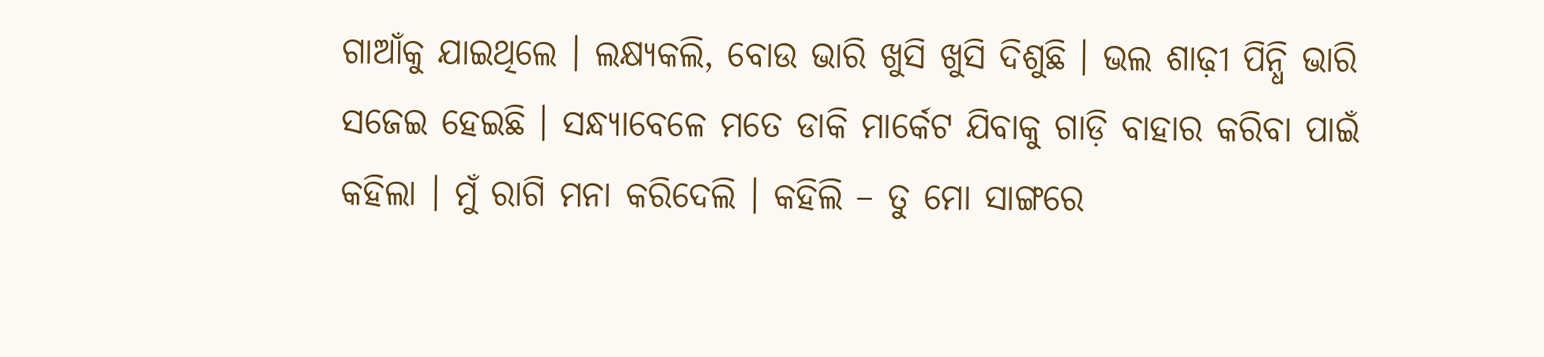ଗାଆଁକୁ ଯାଇଥିଲେ । ଲକ୍ଷ୍ୟକଲି, ବୋଉ ଭାରି ଖୁସି ଖୁସି ଦିଶୁଛି । ଭଲ ଶାଢ଼ୀ ପିନ୍ଧି ଭାରି ସଜେଇ ହେଇଛି । ସନ୍ଧ୍ୟାବେଳେ ମତେ ଡାକି ମାର୍କେଟ ଯିବାକୁ ଗାଡ଼ି ବାହାର କରିବା ପାଇଁ କହିଲା । ମୁଁ ରାଗି ମନା କରିଦେଲି । କହିଲି – ତୁ ମୋ ସାଙ୍ଗରେ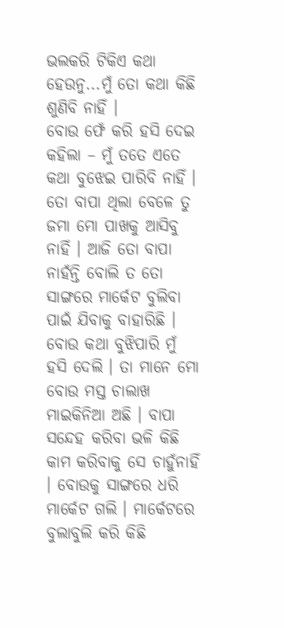ଭଲକରି ଟିକିଏ କଥା ହେଉନୁ...ମୁଁ ତୋ କଥା କିଛି ଶୁଣିବି ନାହିଁ ।
ବୋଉ ଫେଁ କରି ହସି ଦେଇ କହିଲା – ମୁଁ ତତେ ଏତେ କଥା ବୁଝେଇ ପାରିବି ନାହିଁ । ତୋ ବାପା ଥିଲା ବେଳେ ତୁ ଜମା ମୋ ପାଖକୁ ଆସିବୁ ନାହିଁ । ଆଜି ତୋ ବାପା ନାହଁନ୍ତି ବୋଲି ତ ତୋ ସାଙ୍ଗରେ ମାର୍କେଟ ବୁଲିବା ପାଇଁ ଯିବାକୁ ବାହାରିଛି ।
ବୋଉ କଥା ବୁଝିପାରି ମୁଁ ହସି ଦେଲି । ତା ମାନେ ମୋ ବୋଉ ମସ୍ତ ଚାଲାଖ ମାଇକିନିଆ ଅଛି । ବାପା ସନ୍ଦେହ କରିବା ଭଳି କିଛି କାମ କରିବାକୁ ସେ ଚାହୁଁନାହିଁ । ବୋଉକୁ ସାଙ୍ଗରେ ଧରି ମାର୍କେଟ ଗଲି । ମାର୍କେଟରେ ବୁଲାବୁଲି କରି କିଛି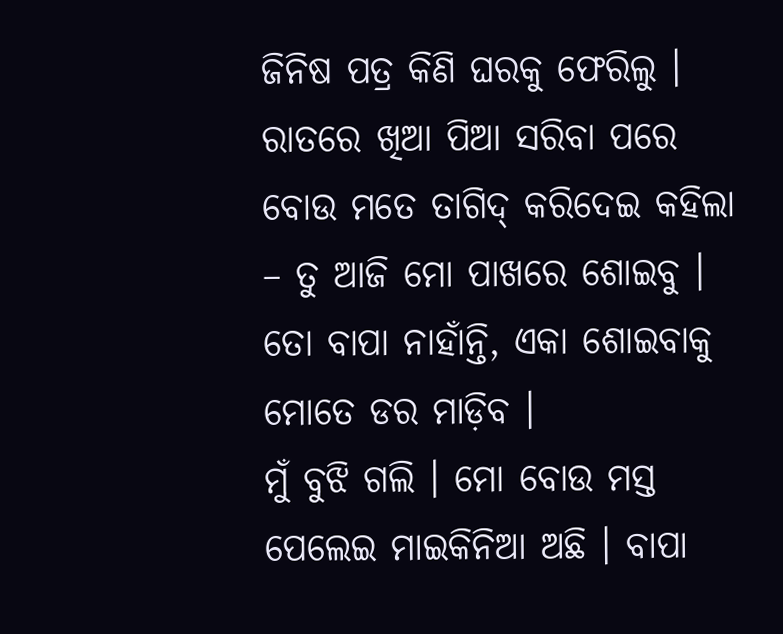ଜିନିଷ ପତ୍ର କିଣି ଘରକୁ ଫେରିଲୁ ।
ରାତରେ ଖିଆ ପିଆ ସରିବା ପରେ ବୋଉ ମତେ ତାଗିଦ୍ କରିଦେଇ କହିଲା – ତୁ ଆଜି ମୋ ପାଖରେ ଶୋଇବୁ । ତୋ ବାପା ନାହାଁନ୍ତି, ଏକା ଶୋଇବାକୁ ମୋତେ ଡର ମାଡ଼ିବ ।
ମୁଁ ବୁଝି ଗଲି । ମୋ ବୋଉ ମସ୍ତ ପେଲେଇ ମାଇକିନିଆ ଅଛି । ବାପା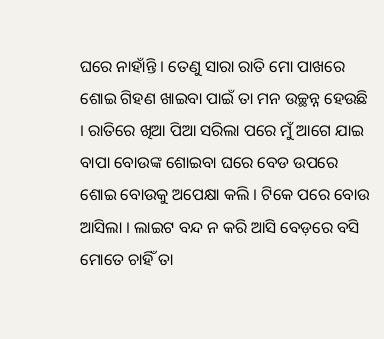ଘରେ ନାହାଁନ୍ତି । ତେଣୁ ସାରା ରାତି ମୋ ପାଖରେ ଶୋଇ ଗିହଣ ଖାଇବା ପାଇଁ ତା ମନ ଉଚ୍ଛନ୍ନ ହେଉଛି । ରାତିରେ ଖିଆ ପିଆ ସରିଲା ପରେ ମୁଁ ଆଗେ ଯାଇ ବାପା ବୋଉଙ୍କ ଶୋଇବା ଘରେ ବେଡ ଉପରେ ଶୋଇ ବୋଉକୁ ଅପେକ୍ଷା କଲି । ଟିକେ ପରେ ବୋଉ ଆସିଲା । ଲାଇଟ ବନ୍ଦ ନ କରି ଆସି ବେଡ଼ରେ ବସି ମୋତେ ଚାହିଁ ତା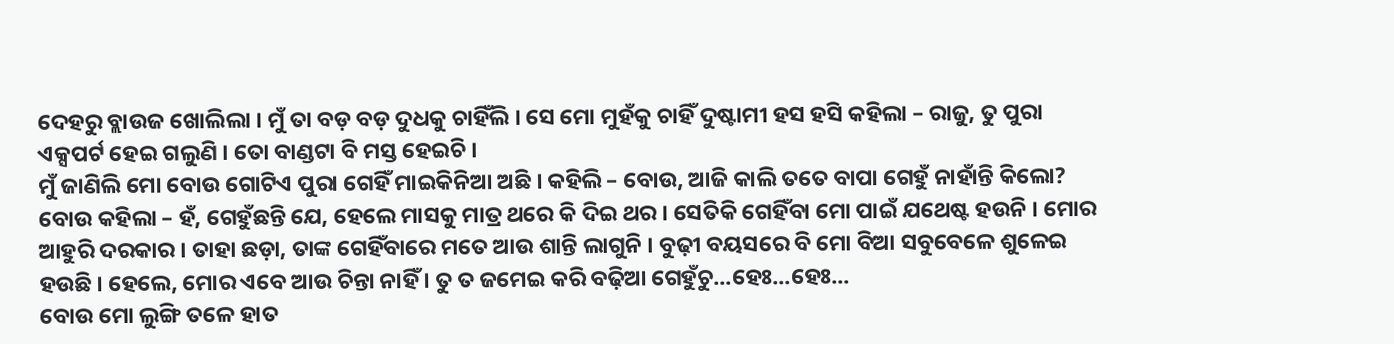ଦେହରୁ ବ୍ଲାଉଜ ଖୋଲିଲା । ମୁଁ ତା ବଡ଼ ବଡ଼ ଦୁଧକୁ ଚାହିଁଲି । ସେ ମୋ ମୁହଁକୁ ଚାହିଁ ଦୁଷ୍ଟାମୀ ହସ ହସି କହିଲା – ରାଜୁ, ତୁ ପୁରା ଏକ୍ସପର୍ଟ ହେଇ ଗଲୁଣି । ତୋ ବାଣ୍ଡଟା ବି ମସ୍ତ ହେଇଚି ।
ମୁଁ ଜାଣିଲି ମୋ ବୋଉ ଗୋଟିଏ ପୁରା ଗେହିଁ ମାଇକିନିଆ ଅଛି । କହିଲି – ବୋଉ, ଆଜି କାଲି ତତେ ବାପା ଗେହୁଁ ନାହାଁନ୍ତି କିଲୋ?
ବୋଉ କହିଲା – ହଁ, ଗେହୁଁଛନ୍ତି ଯେ, ହେଲେ ମାସକୁ ମାତ୍ର ଥରେ କି ଦିଇ ଥର । ସେତିକି ଗେହିଁବା ମୋ ପାଇଁ ଯଥେଷ୍ଟ ହଉନି । ମୋର ଆହୁରି ଦରକାର । ତାହା ଛଡ଼ା, ତାଙ୍କ ଗେହିଁବାରେ ମତେ ଆଉ ଶାନ୍ତି ଲାଗୁନି । ବୁଢ଼ୀ ବୟସରେ ବି ମୋ ବିଆ ସବୁବେଳେ ଶୁଳେଇ ହଉଛି । ହେଲେ, ମୋର ଏବେ ଆଉ ଚିନ୍ତା ନାହିଁ । ତୁ ତ ଜମେଇ କରି ବଢ଼ିଆ ଗେହୁଁଚୁ...ହେଃ...ହେଃ...
ବୋଉ ମୋ ଲୁଙ୍ଗି ତଳେ ହାତ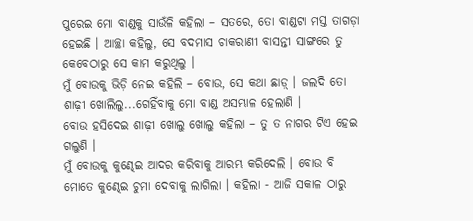ପୁରେଇ ମୋ ବାଣ୍ଡକୁ ସାଉଁଳି କହିଲା – ସତରେ, ତୋ ବାଣ୍ଡଟା ମସ୍ତ ତାଗଡ଼ା ହେଇଛି । ଆଚ୍ଛା କହିଲୁ, ସେ ବଦମାସ ଚାକରାଣୀ ବାସନ୍ତୀ ସାଙ୍ଗରେ ତୁ କେବେଠାରୁ ସେ କାମ କରୁଥିଲୁ ।
ମୁଁ ବୋଉକୁ ଭିଡ଼ି ନେଇ କହିଲି – ବୋଉ, ସେ କଥା ଛାଡ଼୍ । ଜଲଦି ତୋ ଶାଢ଼ୀ ଖୋଲିଲୁ...ଗେହିଁବାକୁ ମୋ ବାଣ୍ଡ ଅସମ୍ଭାଳ ହେଲାଣି ।
ବୋଉ ହସିଦେଇ ଶାଢ଼ୀ ଖୋଲୁ ଖୋଲୁ କହିଲା – ତୁ ତ ନାଗର ଟିଏ ହେଇ ଗଲୁଣି ।
ମୁଁ ବୋଉକୁ କୁଣ୍ଢେଇ ଆଦର କରିବାକୁ ଆରମ୍ଭ କରିଦେଲି । ବୋଉ ବି ମୋତେ କୁଣ୍ଢେଇ ଚୁମା ଦେବାକୁ ଲାଗିଲା । କହିଲା - ଆଜି ସକାଳ ଠାରୁ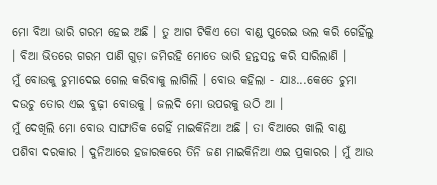ମୋ ବିଆ ଭାରି ଗରମ ହେଇ ଅଛି । ତୁ ଆଗ ଟିକିଏ ତୋ ବାଣ୍ଡ ପୁରେଇ ଭଲ କରି ଗେହିଁଲୁ । ବିଆ ଭିତରେ ଗରମ ପାଣି ଗୁଡ଼ା ଜମିରହି ମୋତେ ଭାରି ହନ୍ତସନ୍ତ କରି ସାରିଲାଣି ।
ମୁଁ ବୋଉକୁ ଚୁମାଦେଇ ଗେଲ କରିବାକୁ ଲାଗିଲି । ବୋଉ କହିଲା - ଯାଃ...କେତେ ଚୁମା ଦଉଚୁ ତୋର ଏଇ ବୁଢ଼ୀ ବୋଉକୁ । ଜଲଦି ମୋ ଉପରକୁ ଉଠି ଆ ।
ମୁଁ ଦେଖିଲି ମୋ ବୋଉ ସାଙ୍ଘାତିକ ଗେହିଁ ମାଇକିନିଆ ଅଛି । ତା ବିଆରେ ଖାଲି ବାଣ୍ଡ ପଶିବା ଦରକାର । ଦୁନିଆରେ ହଜାରକରେ ତିନି ଜଣ ମାଇକିନିଆ ଏଇ ପ୍ରକାରର । ମୁଁ ଆଉ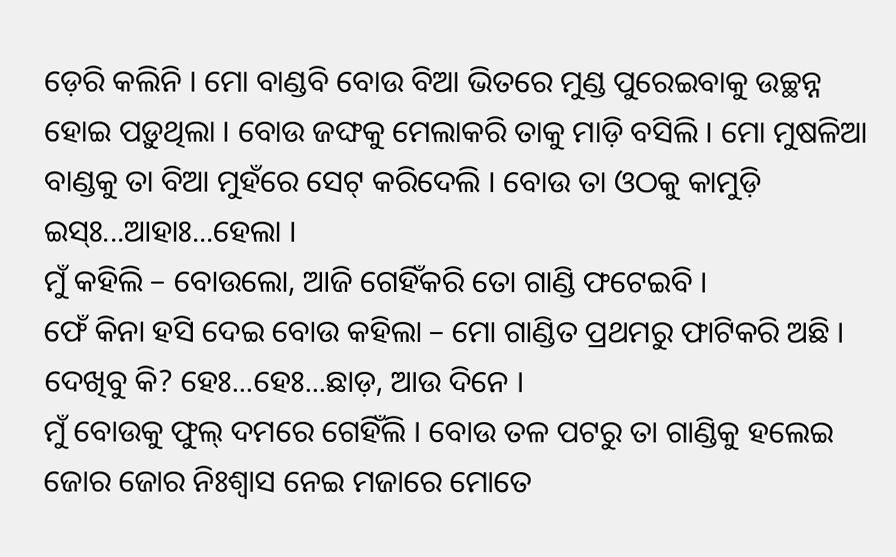ଡ଼େରି କଲିନି । ମୋ ବାଣ୍ଡବି ବୋଉ ବିଆ ଭିତରେ ମୁଣ୍ଡ ପୁରେଇବାକୁ ଉଚ୍ଛନ୍ନ ହୋଇ ପଡ଼ୁଥିଲା । ବୋଉ ଜଙ୍ଘକୁ ମେଲାକରି ତାକୁ ମାଡ଼ି ବସିଲି । ମୋ ମୁଷଳିଆ ବାଣ୍ଡକୁ ତା ବିଆ ମୁହଁରେ ସେଟ୍ କରିଦେଲି । ବୋଉ ତା ଓଠକୁ କାମୁଡ଼ି ଇସ୍ଃ...ଆହାଃ...ହେଲା ।
ମୁଁ କହିଲି – ବୋଉଲୋ, ଆଜି ଗେହିଁକରି ତୋ ଗାଣ୍ଡି ଫଟେଇବି ।
ଫେଁ କିନା ହସି ଦେଇ ବୋଉ କହିଲା – ମୋ ଗାଣ୍ଡିତ ପ୍ରଥମରୁ ଫାଟିକରି ଅଛି । ଦେଖିବୁ କି? ହେଃ...ହେଃ...ଛାଡ଼, ଆଉ ଦିନେ ।
ମୁଁ ବୋଉକୁ ଫୁଲ୍ ଦମରେ ଗେହିଁଲି । ବୋଉ ତଳ ପଟରୁ ତା ଗାଣ୍ଡିକୁ ହଲେଇ ଜୋର ଜୋର ନିଃଶ୍ୱାସ ନେଇ ମଜାରେ ମୋତେ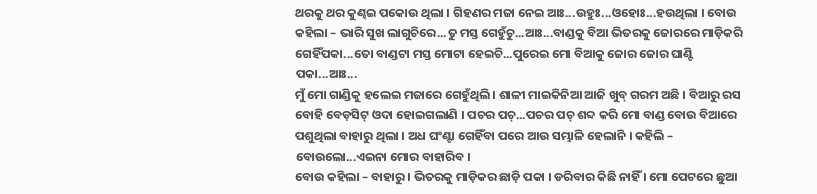ଥରକୁ ଥର କୁଣ୍ଢଇ ପକୋଉ ଥିଲା । ଗିହଣର ମଜା ନେଇ ଆଃ...ଉହୁଃ...ଓହୋଃ...ହଉଥିଲା । ବୋଉ କହିଲା – ଭାରି ସୁଖ ଲାଗୁଚିରେ...ତୁ ମସ୍ତ ଗେହୁଁଚୁ...ଆଃ...ବାଣ୍ଡକୁ ବିଆ ଭିତରକୁ ଜୋରରେ ମାଡ଼ିକରି ଗେହିଁପକା...ତୋ ବାଣ୍ଡଟା ମସ୍ତ ମୋଟା ହେଇଚି...ପୁରେଇ ମୋ ବିଆକୁ ଜୋର ଜୋର ଘାଣ୍ଟି ପକା...ଆଃ...
ମୁଁ ମୋ ଗାଣ୍ଡିକୁ ହଲେଇ ମଜାରେ ଗେହୁଁଥିଲି । ଶାଳୀ ମାଇକିନିଆ ଆଜି ଖୁବ୍ ଗରମ ଅଛି । ବିଆରୁ ରସ ବୋହି ବେଡ଼ସିଟ୍ ଓଦା ହୋଇଗଲାଣି । ପଚର ପଚ୍...ପଚର ପଚ୍ ଶବ୍ଦ କରି ମୋ ବାଣ୍ଡ ବୋଉ ବିଆରେ ପଶୁଥିଲା ବାହାରୁ ଥିଲା । ଅଧ ଘଂଣ୍ଟା ଗେହିଁବା ପରେ ଆଉ ସମ୍ଭାଳି ହେଲାନି । କହିଲି – ବୋଉଲୋ...ଏଇନା ମୋର ବାହାରିବ ।
ବୋଉ କହିଲା – ବାହାରୁ । ଭିତରକୁ ମାଡ଼ିକର ଛାଡ଼ି ପକା । ଡରିବାର କିଛି ନାହିଁ । ମୋ ପେଟରେ ଛୁଆ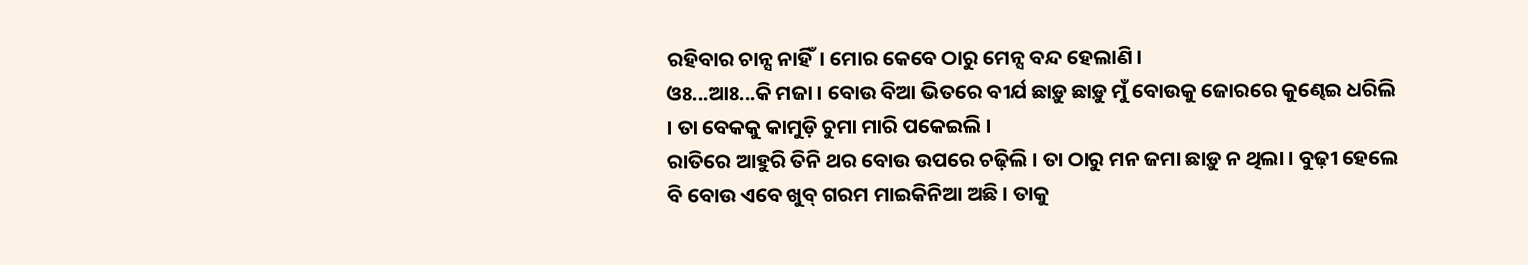ରହିବାର ଚାନ୍ସ ନାହିଁ। ମୋର କେବେ ଠାରୁ ମେନ୍ସ ବନ୍ଦ ହେଲାଣି ।
ଓଃ...ଆଃ...କି ମଜା । ବୋଉ ବିଆ ଭିତରେ ବୀର୍ଯ ଛାଡ଼ୁ ଛାଡ଼ୁ ମୁଁ ବୋଉକୁ ଜୋରରେ କୁଣ୍ଢେଇ ଧରିଲି । ତା ବେକକୁ କାମୁଡ଼ି ଚୁମା ମାରି ପକେଇଲି ।
ରାତିରେ ଆହୁରି ତିନି ଥର ବୋଉ ଉପରେ ଚଢ଼ିଲି । ତା ଠାରୁ ମନ ଜମା ଛାଡ଼ୁ ନ ଥିଲା । ବୁଢ଼ୀ ହେଲେ ବି ବୋଉ ଏବେ ଖୁବ୍ ଗରମ ମାଇକିନିଆ ଅଛି । ତାକୁ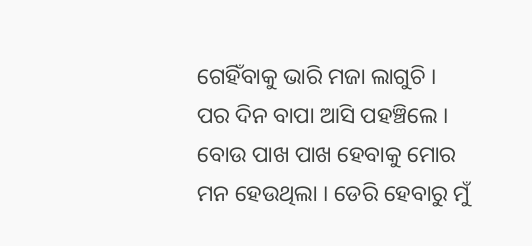ଗେହିଁବାକୁ ଭାରି ମଜା ଲାଗୁଚି ।
ପର ଦିନ ବାପା ଆସି ପହଞ୍ଚିଲେ । ବୋଉ ପାଖ ପାଖ ହେବାକୁ ମୋର ମନ ହେଉଥିଲା । ଡେରି ହେବାରୁ ମୁଁ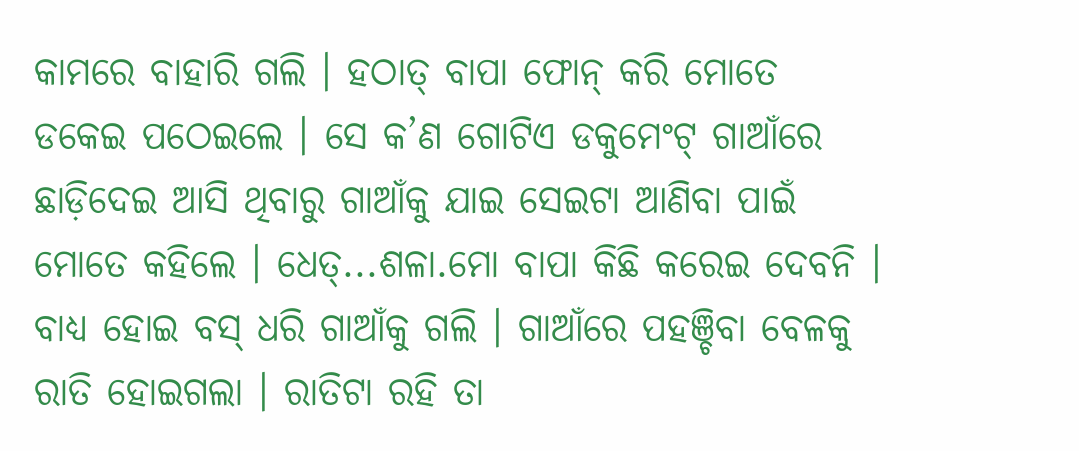କାମରେ ବାହାରି ଗଲି । ହଠାତ୍ ବାପା ଫୋନ୍ କରି ମୋତେ ଡକେଇ ପଠେଇଲେ । ସେ କ’ଣ ଗୋଟିଏ ଡକୁମେଂଟ୍ ଗାଆଁରେ ଛାଡ଼ିଦେଇ ଆସି ଥିବାରୁ ଗାଆଁକୁ ଯାଇ ସେଇଟା ଆଣିବା ପାଇଁ ମୋତେ କହିଲେ । ଧେତ୍...ଶଳା.ମୋ ବାପା କିଛି କରେଇ ଦେବନି । ବାଧ୍ୟ ହୋଇ ବସ୍ ଧରି ଗାଆଁକୁ ଗଲି । ଗାଆଁରେ ପହଞ୍ଚିବା ବେଳକୁ ରାତି ହୋଇଗଲା । ରାତିଟା ରହି ତା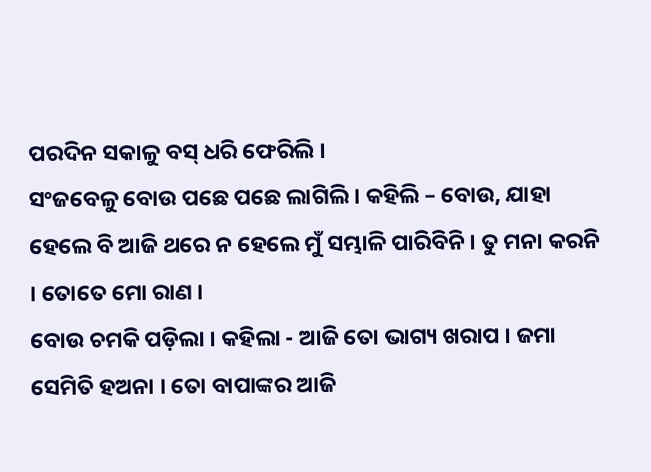ପରଦିନ ସକାଳୁ ବସ୍ ଧରି ଫେରିଲି ।
ସଂଜବେଳୁ ବୋଉ ପଛେ ପଛେ ଲାଗିଲି । କହିଲି – ବୋଉ, ଯାହା ହେଲେ ବି ଆଜି ଥରେ ନ ହେଲେ ମୁଁ ସମ୍ଭାଳି ପାରିବିନି । ତୁ ମନା କରନି । ତୋତେ ମୋ ରାଣ ।
ବୋଉ ଚମକି ପଡ଼ିଲା । କହିଲା - ଆଜି ତୋ ଭାଗ୍ୟ ଖରାପ । ଜମା ସେମିତି ହଅନା । ତୋ ବାପାଙ୍କର ଆଜି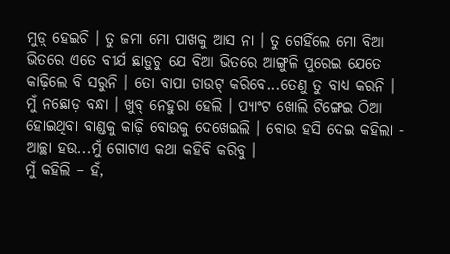ମୁଡ଼୍ ହେଇଚି । ତୁ ଜମା ମୋ ପାଖକୁ ଆସ ନା । ତୁ ଗେହିଁଲେ ମୋ ବିଆ ଭିତରେ ଏତେ ବୀର୍ଯ ଛାଡ଼ୁଚୁ ଯେ ବିଆ ଭିତରେ ଆଙ୍ଗୁଳି ପୁରେଇ ଯେତେ କାଢ଼ିଲେ ବି ସରୁନି । ତୋ ବାପା ଡାଉଟ୍ କରିବେ...ତେଣୁ ତୁ ବାଧ୍ୟ କରନି ।
ମୁଁ ନଛୋଡ଼ ବନ୍ଧା । ଖୁବ୍ ନେହୁରା ହେଲି । ପ୍ୟାଂଟ ଖୋଲି ଟିଙ୍ଗେଇ ଠିଆ ହୋଇଥିବା ବାଣ୍ଡକୁ କାଢ଼ି ବୋଉକୁ ଦେଖେଇଲି । ବୋଉ ହସି ଦେଇ କହିଲା - ଆଚ୍ଛା ହଉ...ମୁଁ ଗୋଟାଏ କଥା କହିବି କରିବୁ ।
ମୁଁ କହିଲି – ହଁ,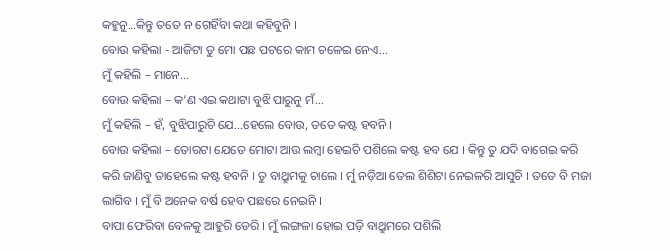କହୁନୁ...କିନ୍ତୁ ତତେ ନ ଗେହିଁବା କଥା କହିବୁନି ।
ବୋଉ କହିଲା - ଆଜିଟା ତୁ ମୋ ପଛ ପଟରେ କାମ ଚଳେଇ ନେଏ...
ମୁଁ କହିଲି – ମାନେ...
ବୋଉ କହିଲା – କ’ଣ ଏଇ କଥାଟା ବୁଝି ପାରୁନୁ ମଁ...
ମୁଁ କହିଲି – ହଁ, ବୁଝିପାରୁଚି ଯେ...ହେଲେ ବୋଉ, ତତେ କଷ୍ଟ ହବନି ।
ବୋଉ କହିଲା – ତୋରଟା ଯେତେ ମୋଟା ଆଉ ଲମ୍ବା ହେଇଚି ପଶିଲେ କଷ୍ଟ ହବ ଯେ । କିନ୍ତୁ ତୁ ଯଦି ବାଗେଇ କରି କରି ଜାଣିବୁ ତାହେଲେ କଷ୍ଟ ହବନି । ତୁ ବାଥ୍ରୁମକୁ ଚାଲେ । ର୍ମୁ ନଡ଼ିଆ ତେଲ ଶିଶିଟା ନେଇଳରି ଆସୁଚି । ତତେ ବି ମଜା ଲାଗିବ । ମୁଁ ବି ଅନେକ ବର୍ଷ ହେବ ପଛରେ ନେଇନି ।
ବାପା ଫେରିବା ବେଳକୁ ଆହୁରି ଡେରି । ମୁଁ ଲଙ୍ଗଳା ହୋଇ ପଡ଼ି ବାଥ୍ରୁମରେ ପଶିଲି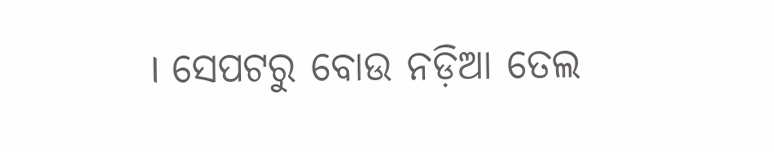। ସେପଟରୁ ବୋଉ ନଡ଼ିଆ ତେଲ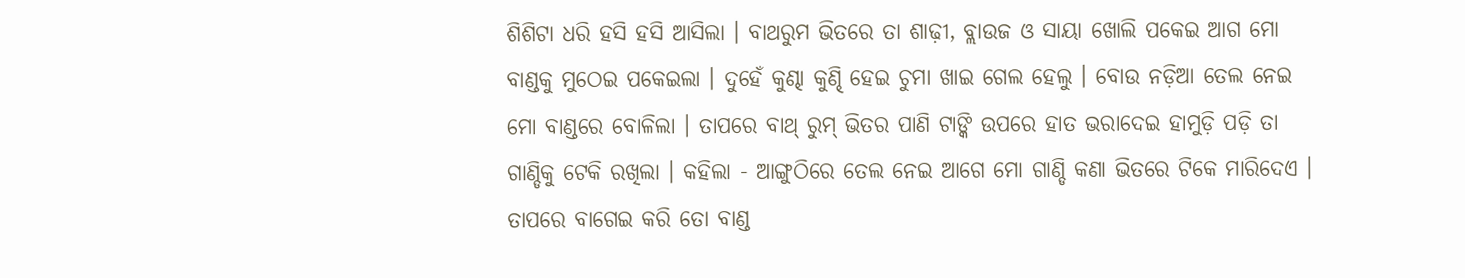ଶିଶିଟା ଧରି ହସି ହସି ଆସିଲା । ବାଥରୁମ ଭିତରେ ତା ଶାଢ଼ୀ, ବ୍ଲାଉଜ ଓ ସାୟା ଖୋଲି ପକେଇ ଆଗ ମୋ ବାଣ୍ଡକୁ ମୁଠେଇ ପକେଇଲା । ଦୁହେଁ କୁଣ୍ଢା କୁଣ୍ଢି ହେଇ ଚୁମା ଖାଇ ଗେଲ ହେଲୁ । ବୋଉ ନଡ଼ିଆ ତେଲ ନେଇ ମୋ ବାଣ୍ଡରେ ବୋଳିଲା । ତାପରେ ବାଥ୍ ରୁମ୍ ଭିତର ପାଣି ଟାଙ୍କି ଉପରେ ହାତ ଭରାଦେଇ ହାମୁଡ଼ି ପଡ଼ି ତା ଗାଣ୍ଡିକୁ ଟେକି ରଖିଲା । କହିଲା - ଆଙ୍ଗୁଠିରେ ତେଲ ନେଇ ଆଗେ ମୋ ଗାଣ୍ଡି କଣା ଭିତରେ ଟିକେ ମାରିଦେଏ । ତାପରେ ବାଗେଇ କରି ତୋ ବାଣ୍ଡ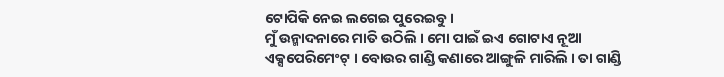ଟୋପିକି ନେଇ ଲଗେଇ ପୁରେଇବୁ ।
ମୁଁ ଉନ୍ମାଦନାରେ ମାତି ଉଠିଲି । ମୋ ପାଇଁ ଇଏ ଗୋଟାଏ ନୂଆ ଏକ୍ସପେରିମେଂଟ୍ । ବୋଉର ଗାଣ୍ଡି କଣାରେ ଆଙ୍ଗୁଳି ମାରିଲି । ତା ଗାଣ୍ଡି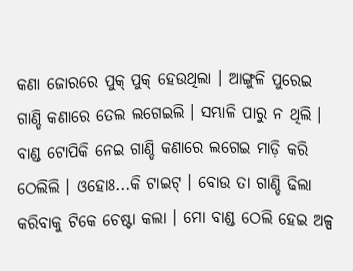କଣା ଜୋରରେ ପୁକ୍ ପୁକ୍ ହେଉଥିଲା । ଆଙ୍ଗୁଳି ପୁରେଇ ଗାଣ୍ଡି କଣାରେ ତେଲ ଲଗେଇଲି । ସମ୍ଭାଳି ପାରୁ ନ ଥିଲି । ବାଣ୍ଡ ଟୋପିକି ନେଇ ଗାଣ୍ଡି କଣାରେ ଲଗେଇ ମାଡ଼ି କରି ଠେଲିଲି । ଓହୋଃ...କି ଟାଇଟ୍ । ବୋଉ ତା ଗାଣ୍ଡି ଢିଲା କରିବାକୁ ଟିକେ ଚେଷ୍ଟା କଲା । ମୋ ବାଣ୍ଡ ଠେଲି ହେଇ ଅଳ୍ପ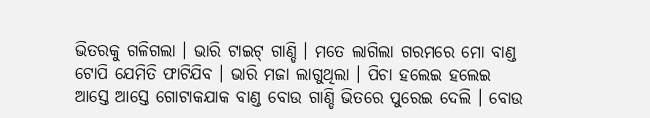ଭିତରକୁ ଗଳିଗଲା । ଭାରି ଟାଇଟ୍ ଗାଣ୍ଡି । ମତେ ଲାଗିଲା ଗରମରେ ମୋ ବାଣ୍ଡ ଟୋପି ଯେମିତି ଫାଟିଯିବ । ଭାରି ମଜା ଲାଗୁଥିଲା । ପିଚା ହଲେଇ ହଲେଇ ଆସ୍ତେ ଆସ୍ତେ ଗୋଟାକଯାକ ବାଣ୍ଡ ବୋଉ ଗାଣ୍ଡି ଭିତରେ ପୁରେଇ ଦେଲି । ବୋଉ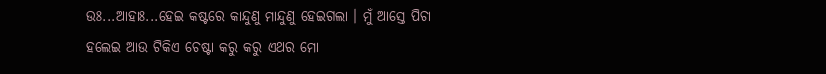ଉଃ...ଆହାଃ...ହେଇ କଷ୍ଟରେ କାନ୍ଦୁଣୁ ମାନ୍ଦୁଣୁ ହେଇଗଲା । ମୁଁ ଆସ୍ତେ ପିଚା ହଲେଇ ଆଉ ଟିକିଏ ଚେଷ୍ଟା କରୁ କରୁ ଏଥର ମୋ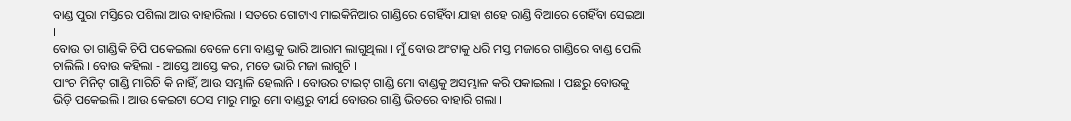ବାଣ୍ଡ ପୁରା ମସ୍ତିରେ ପଶିଲା ଆଉ ବାହାରିଲା । ସତରେ ଗୋଟାଏ ମାଇକିନିଆର ଗାଣ୍ଡିରେ ଗେହିଁବା ଯାହା ଶହେ ରାଣ୍ଡି ବିଆରେ ଗେହିଁବା ସେଇଆ ।
ବୋଉ ତା ଗାଣ୍ଡିକି ଚିପି ପକେଇଲା ବେଳେ ମୋ ବାଣ୍ଡକୁ ଭାରି ଆରାମ ଲାଗୁଥିଲା । ମୁଁ ବୋଉ ଅଂଟାକୁ ଧରି ମସ୍ତ ମଜାରେ ଗାଣ୍ଡିରେ ବାଣ୍ଡ ପେଲି ଚାଲିଲି । ବୋଉ କହିଲା - ଆସ୍ତେ ଆସ୍ତେ କର, ମତେ ଭାରି ମଜା ଲାଗୁଚି ।
ପାଂଚ ମିନିଟ୍ ଗାଣ୍ଡି ମାରିଚି କି ନାହିଁ, ଆଉ ସମ୍ଭାଳି ହେଲାନି । ବୋଉର ଟାଇଟ୍ ଗାଣ୍ଡି ମୋ ବାଣ୍ଡକୁ ଅସମ୍ଭାଳ କରି ପକାଇଲା । ପଛରୁ ବୋଉକୁ ଭିଡ଼ି ପକେଇଲି । ଆଉ କେଇଟା ଠେସ ମାରୁ ମାରୁ ମୋ ବାଣ୍ଡରୁ ବୀର୍ଯ ବୋଉର ଗାଣ୍ଡି ଭିତରେ ବାହାରି ଗଲା ।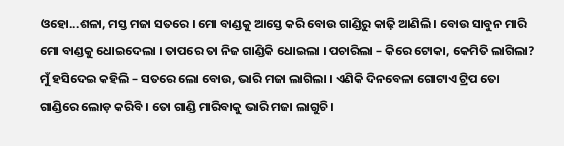ଓହୋ...ଶଳା, ମସ୍ତ ମଜା ସତରେ । ମୋ ବାଣ୍ଡକୁ ଆସ୍ତେ କରି ବୋଉ ଗାଣ୍ଡିରୁ କାଢ଼ି ଆଣିଲି । ବୋଉ ସାବୁନ ମାରି ମୋ ବାଣ୍ଡକୁ ଧୋଇଦେଲା । ତାପରେ ତା ନିଜ ଗାଣ୍ଡିକି ଧୋଇଲା । ପଚାରିଲା – କିରେ ଟୋକା, କେମିତି ଲାଗିଲା?
ମୁଁ ହସିଦେଇ କହିଲି – ସତରେ ଲୋ ବୋଉ, ଭାରି ମଜା ଲାଗିଲା । ଏଣିକି ଦିନବେଳା ଗୋଟାଏ ଟ୍ରିପ ତୋ ଗାଣ୍ଡିରେ ଲୋଡ଼ କରିବି । ତୋ ଗାଣ୍ଡି ମାରିବାକୁ ଭାରି ମଜା ଲାଗୁଚି ।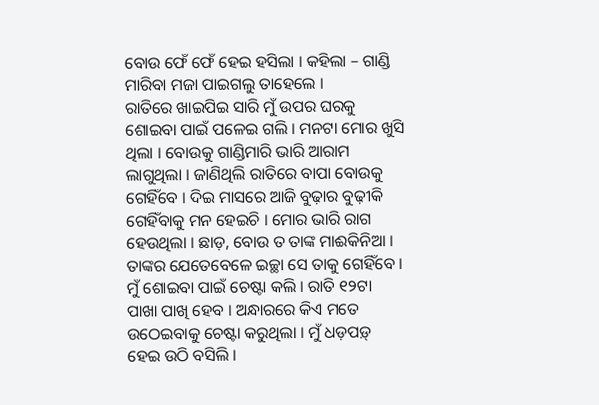ବୋଉ ଫେଁ ଫେଁ ହେଇ ହସିଲା । କହିଲା – ଗାଣ୍ଡି ମାରିବା ମଜା ପାଇଗଲୁ ତାହେଲେ ।
ରାତିରେ ଖାଇପିଇ ସାରି ମୁଁ ଉପର ଘରକୁ ଶୋଇବା ପାଇଁ ପଳେଇ ଗଲି । ମନଟା ମୋର ଖୁସି ଥିଲା । ବୋଉକୁ ଗାଣ୍ଡିମାରି ଭାରି ଆରାମ ଲାଗୁଥିଲା । ଜାଣିଥିଲି ରାତିରେ ବାପା ବୋଉକୁ ଗେହିଁବେ । ଦିଇ ମାସରେ ଆଜି ବୁଢ଼ାର ବୁଢ଼ୀକି ଗେହିଁବାକୁ ମନ ହେଇଚି । ମୋର ଭାରି ରାଗ ହେଉଥିଲା । ଛାଡ଼, ବୋଉ ତ ତାଙ୍କ ମାଈକିନିଆ । ତାଙ୍କର ଯେତେବେଳେ ଇଚ୍ଛା ସେ ତାକୁ ଗେହିଁବେ ।
ମୁଁ ଶୋଇବା ପାଇଁ ଚେଷ୍ଟା କଲି । ରାତି ୧୨ଟା ପାଖା ପାଖି ହେବ । ଅନ୍ଧାରରେ କିଏ ମତେ ଉଠେଇବାକୁ ଚେଷ୍ଟା କରୁଥିଲା । ମୁଁ ଧଡ଼ପଡ଼୍ ହେଇ ଉଠି ବସିଲି ।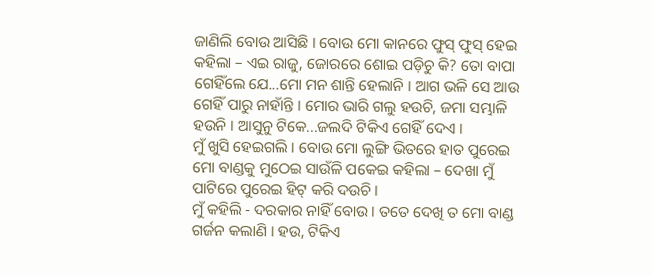ଜାଣିଲି ବୋଉ ଆସିଛି । ବୋଉ ମୋ କାନରେ ଫୁସ୍ ଫୁସ୍ ହେଇ କହିଲା – ଏଇ ରାଜୁ, ଜୋରରେ ଶୋଇ ପଡ଼ିଚୁ କି? ତୋ ବାପା ଗେହିଁଲେ ଯେ...ମୋ ମନ ଶାନ୍ତି ହେଲାନି । ଆଗ ଭଳି ସେ ଆଉ ଗେହିଁ ପାରୁ ନାହାଁନ୍ତି । ମୋର ଭାରି ଗଲୁ ହଉଚି, ଜମା ସମ୍ଭାଳି ହଉନି । ଆସୁନୁ ଟିକେ...ଜଲଦି ଟିକିଏ ଗେହିଁ ଦେଏ ।
ମୁଁ ଖୁସି ହେଇଗଲି । ବୋଉ ମୋ ଲୁଙ୍ଗି ଭିତରେ ହାତ ପୁରେଇ ମୋ ବାଣ୍ଡକୁ ମୁଠେଇ ସାଉଁଳି ପକେଇ କହିଲା – ଦେଖା ମୁଁ ପାଟିରେ ପୁରେଇ ହିଟ୍ କରି ଦଉଚି ।
ମୁଁ କହିଲି - ଦରକାର ନାହିଁ ବୋଉ । ତତେ ଦେଖି ତ ମୋ ବାଣ୍ଡ ଗର୍ଜନ କଲାଣି । ହଉ, ଟିକିଏ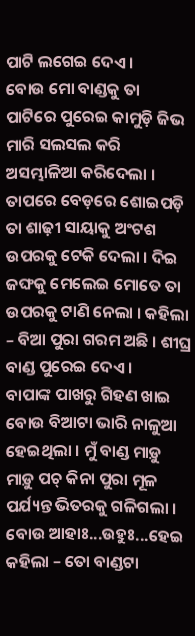ପାଟି ଲଗେଇ ଦେଏ ।
ବୋଉ ମୋ ବାଣ୍ଡକୁ ତା ପାଟିରେ ପୁରେଇ କାମୁଡ଼ି ଜିଭ ମାରି ସଲସଲ କରି ଅସମ୍ଭାଳିଆ କରିଦେଲା । ତାପରେ ବେଡ଼ରେ ଶୋଇପଡ଼ି ତା ଶାଢ଼ୀ ସାୟାକୁ ଅଂଟଶ ଉପରକୁ ଟେକି ଦେଲା । ଦିଇ ଜଙ୍ଘକୁ ମେଲେଇ ମୋତେ ତା ଉପରକୁ ଟାଣି ନେଲା । କହିଲା – ବିଆ ପୁରା ଗରମ ଅଛି । ଶୀଘ୍ର ବାଣ୍ଡ ପୁରେଇ ଦେଏ ।
ବାପାଙ୍କ ପାଖରୁ ଗିହଣ ଖାଇ ବୋଉ ବିଆଟା ଭାରି ନାଳୁଆ ହେଇଥିଲା । ମୁଁ ବାଣ୍ଡ ମାଡ଼ୁ ମାଡ଼ୁ ପଚ୍ କିନା ପୁରା ମୂଳ ପର୍ଯ୍ୟନ୍ତ ଭିତରକୁ ଗଳିଗଲା । ବୋଉ ଆହାଃ...ଉହୁଃ...ହେଇ କହିଲା – ତୋ ବାଣ୍ଡଟା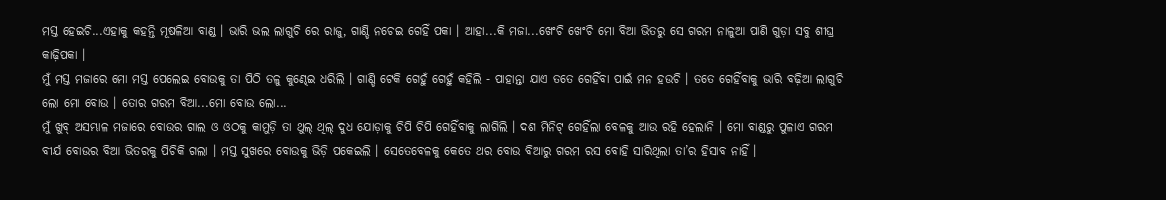ମସ୍ତ ହେଇଚି...ଏହାକୁ କହନ୍ତି ମୂଷଳିଆ ବାଣ୍ଡ । ଭାରି ଭଲ ଲାଗୁଚି ରେ ରାଜୁ, ଗାଣ୍ଡି ନଚେଇ ଗେହିଁ ପକା । ଆହା...କି ମଜା...ଖେଂଚି ଖେଂଚି ମୋ ବିଆ ଭିତରୁ ସେ ଗରମ ନାଳୁଆ ପାଣି ଗୁଡ଼ା ସବୁ ଶୀଘ୍ର କାଢ଼ିପକା ।
ମୁଁ ମସ୍ତ ମଜାରେ ମୋ ମସ୍ତ ପେଲେଇ ବୋଉକୁ ତା ପିଠି ତଳୁ କୁଣ୍ଢେଇ ଧରିଲି । ଗାଣ୍ଡି ଟେକି ଗେହୁଁ ଗେହୁଁ କହିଲି - ପାହାନ୍ତା ଯାଏ ତତେ ଗେହିଁବା ପାଇଁ ମନ ହଉଚି । ତତେ ଗେହିଁବାକୁ ଭାରି ବଢ଼ିଆ ଲାଗୁଚି ଲୋ ମୋ ବୋଉ । ତୋର ଗରମ ବିଆ...ମୋ ବୋଉ ଲୋ...
ମୁଁ ଖୁବ୍ ଅସମ୍ଭାଳ ମଜାରେ ବୋଉର ଗାଲ ଓ ଓଠକୁ କାମୁଡ଼ି ତା ଥୁଲ୍ ଥିଲ୍ ଦୁଧ ଯୋଡ଼ାକୁ ଚିପି ଚିପି ଗେହିଁବାକୁ ଲାଗିଲି । ଦଶ ମିନିଟ୍ ଗେହିଁଲା ବେଳକୁ ଆଉ ରହି ହେଲାନି । ମୋ ବାଣ୍ଡରୁ ପୁଳାଏ ଗରମ ବୀର୍ଯ ବୋଉର ବିଆ ଭିତରକୁ ପିଚିକି ଗଲା । ମସ୍ତ ସୁଖରେ ବୋଉକୁ ଭିଡ଼ି ପକେଇଲି । ସେତେବେଳକୁ କେତେ ଥର ବୋଉ ବିଆରୁ ଗରମ ରସ ବୋହି ସାରିଥିଲା ତା’ର ହିସାବ ନାହିଁ ।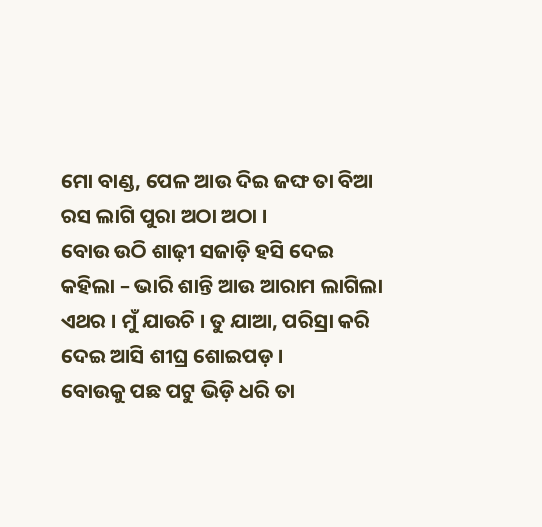ମୋ ବାଣ୍ଡ, ପେଳ ଆଉ ଦିଇ ଜଙ୍ଘ ତା ବିଆ ରସ ଲାଗି ପୁରା ଅଠା ଅଠା ।
ବୋଉ ଉଠି ଶାଢ଼ୀ ସଜାଡ଼ି ହସି ଦେଇ କହିଲା – ଭାରି ଶାନ୍ତି ଆଉ ଆରାମ ଲାଗିଲା ଏଥର । ମୁଁ ଯାଉଚି । ତୁ ଯାଆ, ପରିସ୍ରା କରି ଦେଇ ଆସି ଶୀଘ୍ର ଶୋଇପଡ଼ ।
ବୋଉକୁ ପଛ ପଟୁ ଭିଡ଼ି ଧରି ତା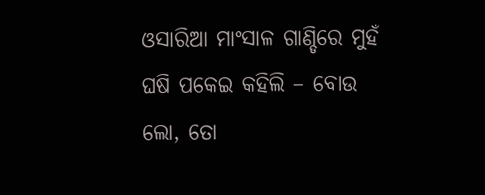ଓସାରିଆ ମାଂସାଳ ଗାଣ୍ଡିରେ ମୁହଁ ଘଷି ପକେଇ କହିଲି – ବୋଉ ଲୋ, ତୋ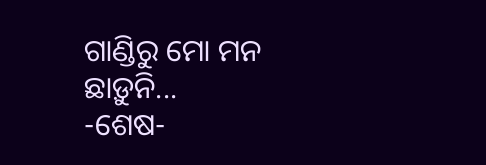ଗାଣ୍ଡିରୁ ମୋ ମନ ଛାଡ଼ୁନି...
-ଶେଷ-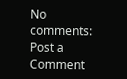No comments:
Post a Comment